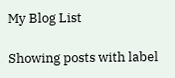My Blog List

Showing posts with label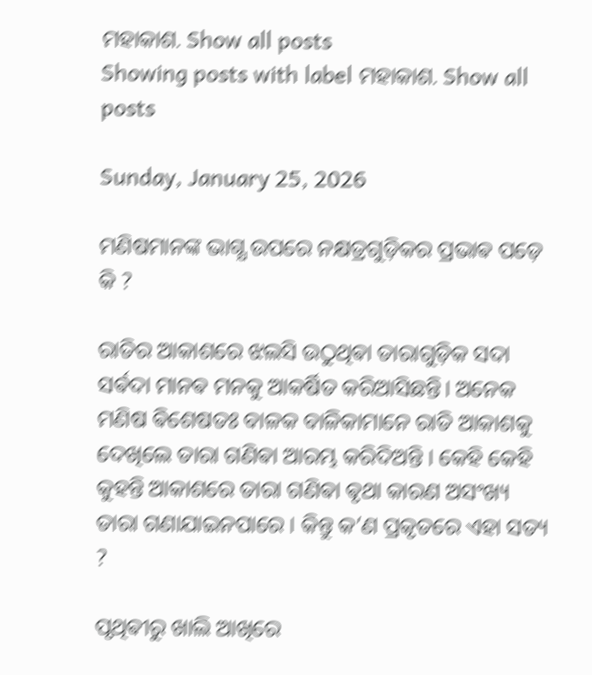ମହାକାଶ. Show all posts
Showing posts with label ମହାକାଶ. Show all posts

Sunday, January 25, 2026

ମଣିଷମାନଙ୍କ ଭାଗ୍ଯ ଉପରେ ନକ୍ଷତ୍ରଗୁଡ଼ିକର ପ୍ରଭାଵ ପଡ଼େ କି ?

ରାତିର ଆକାଶରେ ଝଲସି ଉଠୁଥିଵା ତାରାଗୁଡ଼ିକ ସଦା ସର୍ଵଦା ମାନଵ ମନକୁ ଆକର୍ଷିତ କରିଆସିଛନ୍ତି। ଅନେକ ମଣିଷ ଵିଶେଷତଃ ବାଳକ ବାଳିକାମାନେ ରାତି ଆକାଶକୁ ଦେଖିଲେ ତାରା ଗଣିଵା ଆରମ୍ଭ କରିଦିଅନ୍ତି । କେହି କେହି କୁହନ୍ତି ଆକାଶରେ ତାରା ଗଣିଵା ଵୃଥା କାରଣ ଅସଂଖ୍ୟ ତାରା ଗଣାଯାଇନପାରେ । କିନ୍ତୁ କ’ଣ ପ୍ରକୃତରେ ଏହା ସତ୍ୟ ?

ପୃଥିଵୀରୁ ଖାଲି ଆଖିରେ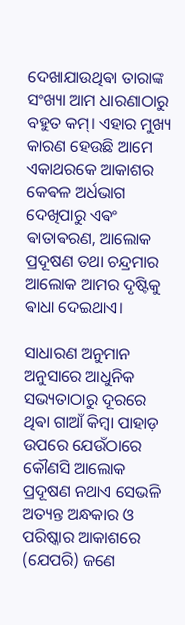ଦେଖାଯାଉଥିଵା ତାରାଙ୍କ ସଂଖ୍ୟା ଆମ ଧାରଣାଠାରୁ ବହୁତ କମ୍। ଏହାର ମୁଖ୍ୟ କାରଣ ହେଉଛି ଆମେ ଏକାଥରକେ ଆକାଶର କେଵଳ ଅର୍ଧଭାଗ ଦେଖିପାରୁ ଏଵଂ ଵାତାଵରଣ, ଆଲୋକ ପ୍ରଦୂଷଣ ତଥା ଚନ୍ଦ୍ରମାର ଆଲୋକ ଆମର ଦୃଷ୍ଟିକୁ ଵାଧା ଦେଇଥାଏ।

ସାଧାରଣ ଅନୁମାନ ଅନୁସାରେ ଆଧୁନିକ ସଭ୍ୟତାଠାରୁ ଦୂରରେ ଥିଵା ଗାଆଁ କିମ୍ଵା ପାହାଡ଼ ଉପରେ ଯେଉଁଠାରେ କୌଣସି ଆଲୋକ ପ୍ରଦୂଷଣ ନଥାଏ ସେଭଳି ଅତ୍ୟନ୍ତ ଅନ୍ଧକାର ଓ ପରିଷ୍କାର ଆକାଶରେ (ଯେପରି) ଜଣେ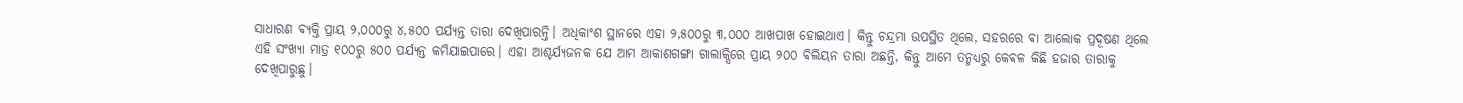ସାଧାରଣ ଵ୍ୟକ୍ତି ପ୍ରାୟ ୨,୦୦୦ରୁ ୪,୫୦୦ ପର୍ଯ୍ୟନ୍ତ ତାରା ଦେଖିପାରନ୍ତି। ଅଧିକାଂଶ ସ୍ଥାନରେ ଏହା ୨,୫୦୦ରୁ ୩,୦୦୦ ଆଖପାଖ ହୋଇଥାଏ। କିନ୍ତୁ ଚନ୍ଦ୍ରମା ଉପସ୍ଥିତ ଥିଲେ, ସହରରେ ଵା ଆଲୋକ ପ୍ରଦୂଷଣ ଥିଲେ ଏହି ସଂଖ୍ୟା ମାତ୍ର ୧୦୦ରୁ ୫୦୦ ପର୍ଯ୍ୟନ୍ତ କମିଯାଇପାରେ। ଏହା ଆଶ୍ଚର୍ଯ୍ୟଜନକ ଯେ ଆମ ଆକାଶଗଙ୍ଗା ଗାଲାକ୍ସିରେ ପ୍ରାୟ ୨୦୦ ଵିଲିୟନ ତାରା ଅଛନ୍ତି, କିନ୍ତୁ ଆମେ ତନ୍ମଧ୍ୟରୁ କେଵଳ କିଛି ହଜାର ତାରାକୁ ଦେଖିପାରୁଛୁ।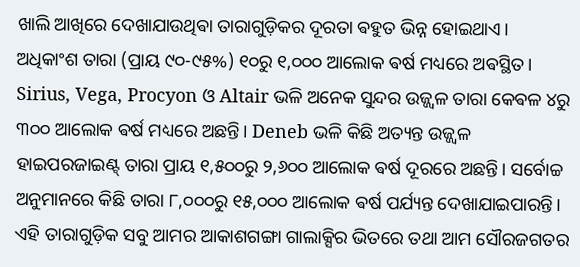ଖାଲି ଆଖିରେ ଦେଖାଯାଉଥିଵା ତାରାଗୁଡ଼ିକର ଦୂରତା ଵହୁତ ଭିନ୍ନ ହୋଇଥାଏ। ଅଧିକାଂଶ ତାରା (ପ୍ରାୟ ୯୦-୯୫%) ୧୦ରୁ ୧,୦୦୦ ଆଲୋକ ଵର୍ଷ ମଧ୍ୟରେ ଅଵସ୍ଥିତ। Sirius, Vega, Procyon ଓ Altair ଭଳି ଅନେକ ସୁନ୍ଦର ଉଜ୍ଜ୍ୱଳ ତାରା କେଵଳ ୪ରୁ ୩୦୦ ଆଲୋକ ଵର୍ଷ ମଧ୍ୟରେ ଅଛନ୍ତି। Deneb ଭଳି କିଛି ଅତ୍ୟନ୍ତ ଉଜ୍ଜ୍ୱଳ ହାଇପରଜାଇଣ୍ଟ୍ ତାରା ପ୍ରାୟ ୧,୫୦୦ରୁ ୨,୬୦୦ ଆଲୋକ ଵର୍ଷ ଦୂରରେ ଅଛନ୍ତି। ସର୍ବୋଚ୍ଚ ଅନୁମାନରେ କିଛି ତାରା ୮,୦୦୦ରୁ ୧୫,୦୦୦ ଆଲୋକ ଵର୍ଷ ପର୍ଯ୍ୟନ୍ତ ଦେଖାଯାଇପାରନ୍ତି। ଏହି ତାରାଗୁଡ଼ିକ ସବୁ ଆମର ଆକାଶଗଙ୍ଗା ଗାଲାକ୍ସିର ଭିତରେ ତଥା ଆମ ସୌରଜଗତର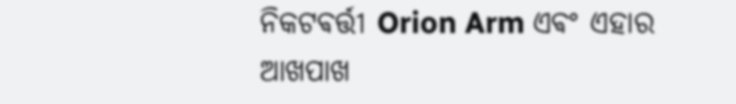ନିକଟଵର୍ତ୍ତୀ Orion Arm ଏଵଂ ଏହାର ଆଖପାଖ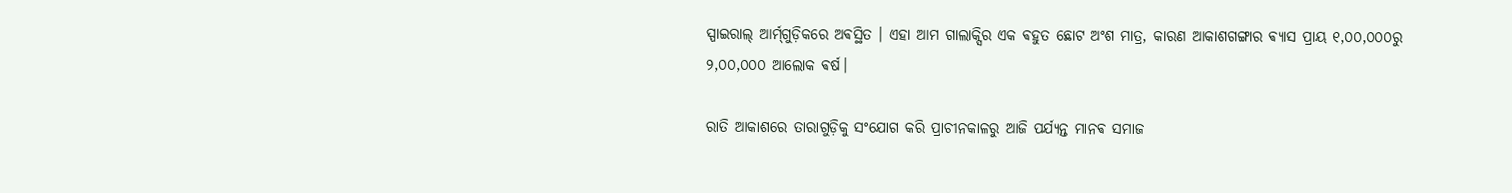ସ୍ପାଇରାଲ୍ ଆର୍ମ୍‌ଗୁଡ଼ିକରେ ଅଵସ୍ଥିତ । ଏହା ଆମ ଗାଲାକ୍ସିର ଏକ ଵହୁତ ଛୋଟ ଅଂଶ ମାତ୍ର, କାରଣ ଆକାଶଗଙ୍ଗାର ଵ୍ୟାସ ପ୍ରାୟ ୧,୦୦,୦୦୦ରୁ ୨,୦୦,୦୦୦ ଆଲୋକ ଵର୍ଷ।

ରାତି ଆକାଶରେ ତାରାଗୁଡ଼ିକୁ ସଂଯୋଗ କରି ପ୍ରାଚୀନକାଳରୁ ଆଜି ପର୍ଯ୍ୟନ୍ତ ମାନଵ ସମାଜ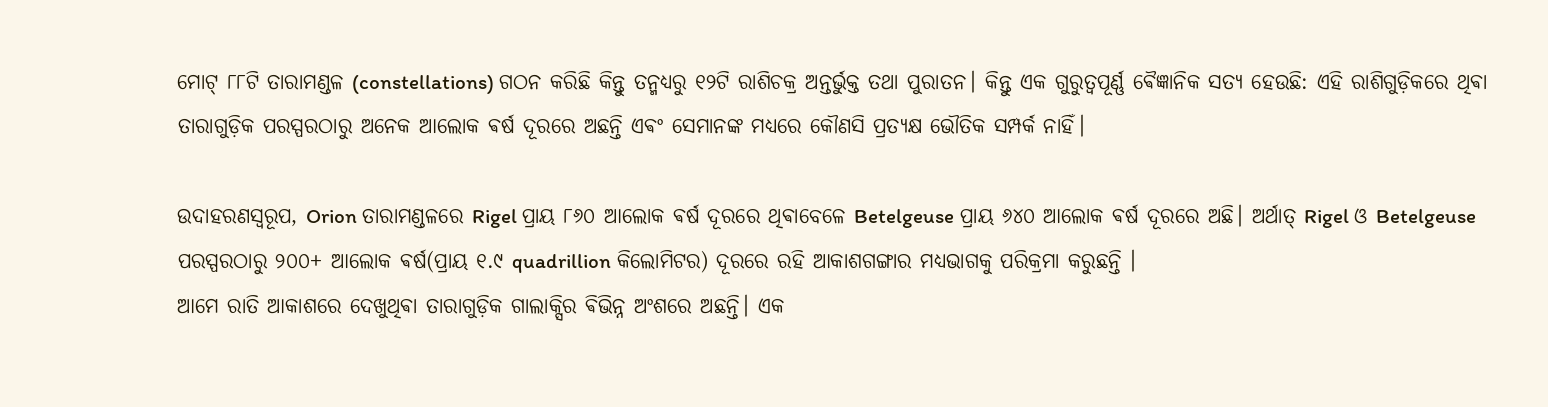ମୋଟ୍ ୮୮ଟି ତାରାମଣ୍ଡଳ (constellations) ଗଠନ କରିଛି କିନ୍ତୁ ତନ୍ମଧ୍ୟରୁ ୧୨ଟି ରାଶିଚକ୍ର ଅନ୍ତର୍ଭୁକ୍ତ ତଥା ପୁରାତନ। କିନ୍ତୁ ଏକ ଗୁରୁତ୍ୱପୂର୍ଣ୍ଣ ଵୈଜ୍ଞାନିକ ସତ୍ୟ ହେଉଛି: ଏହି ରାଶିଗୁଡ଼ିକରେ ଥିଵା ତାରାଗୁଡ଼ିକ ପରସ୍ପରଠାରୁ ଅନେକ ଆଲୋକ ଵର୍ଷ ଦୂରରେ ଅଛନ୍ତି ଏଵଂ ସେମାନଙ୍କ ମଧ୍ୟରେ କୌଣସି ପ୍ରତ୍ୟକ୍ଷ ଭୌତିକ ସମ୍ପର୍କ ନାହିଁ।

ଉଦାହରଣସ୍ୱରୂପ, Orion ତାରାମଣ୍ଡଳରେ Rigel ପ୍ରାୟ ୮୬୦ ଆଲୋକ ଵର୍ଷ ଦୂରରେ ଥିଵାବେଳେ Betelgeuse ପ୍ରାୟ ୬୪୦ ଆଲୋକ ଵର୍ଷ ଦୂରରେ ଅଛି। ଅର୍ଥାତ୍ Rigel ଓ Betelgeuse ପରସ୍ପରଠାରୁ ୨୦୦+ ଆଲୋକ ଵର୍ଷ(ପ୍ରାୟ ୧.୯ quadrillion କିଲୋମିଟର) ଦୂରରେ ରହି ଆକାଶଗଙ୍ଗାର ମଧ୍ୟଭାଗକୁ ପରିକ୍ରମା କରୁଛନ୍ତି ।
ଆମେ ରାତି ଆକାଶରେ ଦେଖୁଥିଵା ତାରାଗୁଡ଼ିକ ଗାଲାକ୍ସିର ଵିଭିନ୍ନ ଅଂଶରେ ଅଛନ୍ତି। ଏକ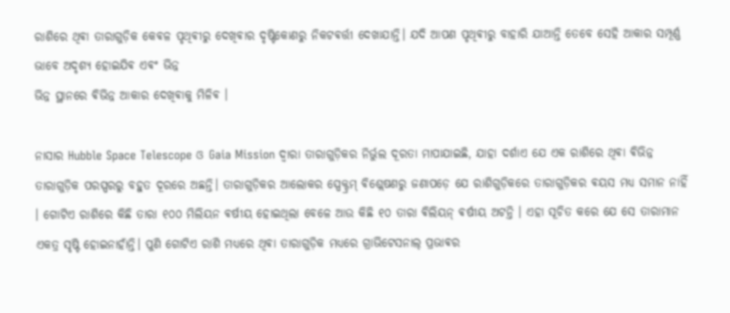ରାଶିରେ ଥିଵା ତାରାଗୁଡ଼ିକ କେଵଳ ପୃଥିଵୀରୁ ଦେଖିଵାର ଦୃଷ୍ଟିକୋଣରୁ ନିକଟଵର୍ତ୍ତୀ ଦେଖାଯାନ୍ତି। ଯଦି ଆପଣ ପୃଥିଵୀରୁ ବାହାରି ଯାଆନ୍ତି ତେବେ ସେହି ଆକାର ସମ୍ପୂର୍ଣ୍ଣ ଭାବେ ଅଦୃଶ୍ୟ ହୋଇଯିଵ ଏଵଂ ଭିନ୍ନ
ଭିନ୍ନ ସ୍ଥାନରେ ଵିଭିନ୍ନ ଆକାର ଦେଖିଵାକୁ ମିଳିଵ ।

ନାସାର Hubble Space Telescope ଓ Gaia Mission ଦ୍ୱାରା ତାରାଗୁଡ଼ିକର ନିର୍ଭୁଲ ଦୂରତା ମାପାଯାଇଛି, ଯାହା ଦର୍ଶାଏ ଯେ ଏକ ରାଶିରେ ଥିଵା ଵିଭିନ୍ନ ତାରାଗୁଡ଼ିକ ପରସ୍ପରରୁ ବହୁତ ଦୂରରେ ଅଛନ୍ତି। ତାରାଗୁଡ଼ିକର ଆଲୋକର ସ୍ପେକ୍ଟ୍ରମ୍ ଵିଶ୍ଲେଷଣରୁ ଜଣାପଡ଼େ ଯେ ରାଶିଗୁଡ଼ିକରେ ତାରାଗୁଡ଼ିକର ଵୟସ ମଧ୍ୟ ସମାନ ନାହିଁ । ଗୋଟିଏ ରାଶିରେ କିଛି ତାରା ୧୦୦ ମିଲିୟନ ଵର୍ଷୀୟ ହୋଇଥିଲା ବେଳେ ଆଉ କିଛି ୧୦ ତାରା ଵିଲିୟନ୍ ଵର୍ଷୀୟ ଅଟନ୍ତି । ଏହା ସୂଚିତ କରେ ଯେ ସେ ତାରାମାନ ଏକତ୍ର ସୃଷ୍ଟି ହୋଇନାହାଁନ୍ତି। ପୁଣି ଗୋଟିଏ ରାଶି ମଧ୍ୟରେ ଥିଵା ତାରାଗୁଡ଼ିକ ମଧ୍ୟରେ ଗ୍ରାଭିଟେସନାଲ୍ ପ୍ରଭାଵର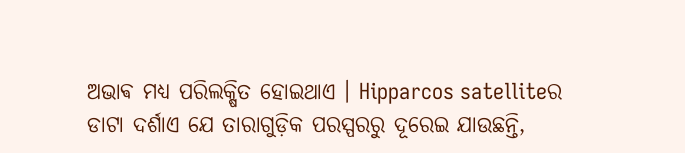ଅଭାଵ ମଧ୍ୟ ପରିଲକ୍ଷିତ ହୋଇଥାଏ । Hipparcos satelliteର ଡାଟା ଦର୍ଶାଏ ଯେ ତାରାଗୁଡ଼ିକ ପରସ୍ପରରୁ ଦୂରେଇ ଯାଉଛନ୍ତି,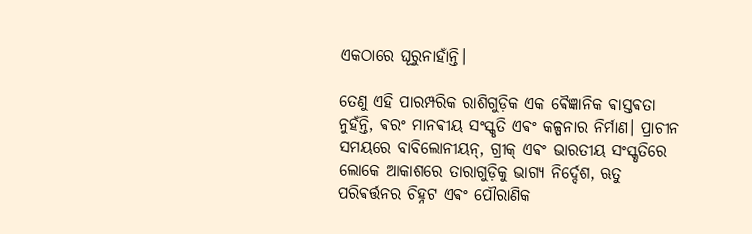ଏକଠାରେ ଘୂରୁନାହାଁନ୍ତି।

ତେଣୁ ଏହି ପାରମ୍ପରିକ ରାଶିଗୁଡ଼ିକ ଏକ ଵୈଜ୍ଞାନିକ ଵାସ୍ତଵତା ନୁହଁନ୍ତି, ଵରଂ ମାନଵୀୟ ସଂସ୍କୃତି ଏଵଂ କଳ୍ପନାର ନିର୍ମାଣ। ପ୍ରାଚୀନ ସମୟରେ ବାବିଲୋନୀୟନ୍, ଗ୍ରୀକ୍ ଏଵଂ ଭାରତୀୟ ସଂସ୍କୃତିରେ ଲୋକେ ଆକାଶରେ ତାରାଗୁଡ଼ିକୁ ଭାଗ୍ୟ ନିର୍ଦ୍ଦେଶ, ଋତୁ ପରିଵର୍ତ୍ତନର ଚିହ୍ନଟ ଏଵଂ ପୌରାଣିକ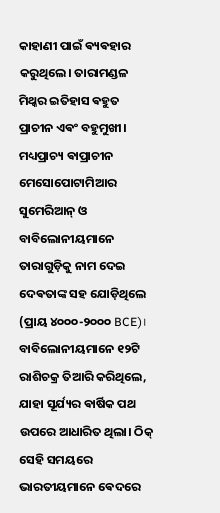କାହାଣୀ ପାଇଁ ଵ୍ୟଵହାର କରୁଥିଲେ। ତାରାମଣ୍ଡଳ ମିଥ୍କର ଇତିହାସ ଵହୁତ ପ୍ରାଚୀନ ଏଵଂ ବହୁମୁଖୀ। ମଧ୍ୟପ୍ରାଚ୍ୟ ଵାପ୍ରାଚୀନ ମେସୋପୋଟାମିଆର ସୁମେରିଆନ୍ ଓ ବାବିଲୋନୀୟମାନେ ତାରାଗୁଡ଼ିକୁ ନାମ ଦେଇ ଦେଵତାଙ୍କ ସହ ଯୋଡ଼ିଥିଲେ (ପ୍ରାୟ ୪୦୦୦-୨୦୦୦ BCE)। ବାବିଲୋନୀୟମାନେ ୧୨ଟି ରାଶିଚକ୍ର ତିଆରି କରିଥିଲେ, ଯାହା ସୂର୍ଯ୍ୟର ଵାର୍ଷିକ ପଥ ଉପରେ ଆଧାରିତ ଥିଲା। ଠିକ୍ ସେହି ସମୟରେ ଭାରତୀୟମାନେ ଵେଦରେ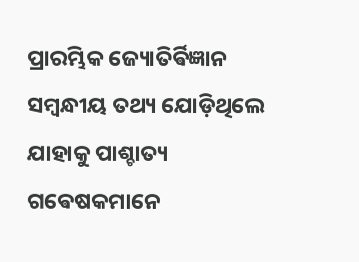ପ୍ରାରମ୍ଭିକ ଜ୍ୟୋତିର୍ଵିଜ୍ଞାନ ସମ୍ବନ୍ଧୀୟ ତଥ୍ୟ ଯୋଡ଼ିଥିଲେ ଯାହାକୁ ପାଶ୍ଚାତ୍ୟ ଗଵେଷକମାନେ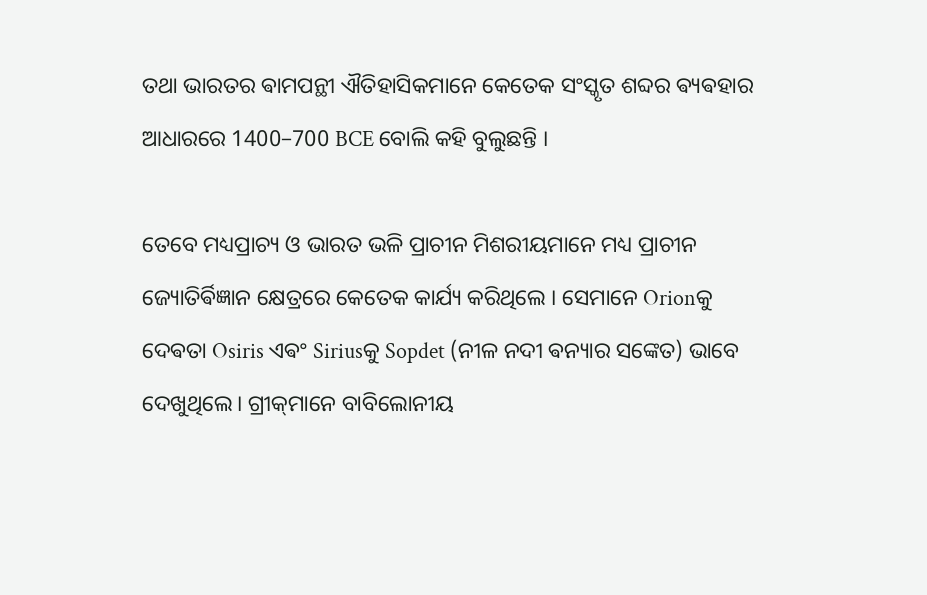ତଥା ଭାରତର ଵାମପନ୍ଥୀ ଐତିହାସିକମାନେ କେତେକ ସଂସ୍କୃତ ଶବ୍ଦର ଵ୍ୟଵହାର ଆଧାରରେ 1400–700 BCE ବୋଲି କହି ବୁଲୁଛନ୍ତି ।

ତେବେ ମଧ୍ୟପ୍ରାଚ୍ୟ ଓ ଭାରତ ଭଳି ପ୍ରାଚୀନ ମିଶରୀୟମାନେ ମଧ୍ୟ ପ୍ରାଚୀନ ଜ୍ୟୋତିର୍ଵିଜ୍ଞାନ କ୍ଷେତ୍ରରେ କେତେକ କାର୍ଯ୍ୟ କରିଥିଲେ । ସେମାନେ Orionକୁ ଦେଵତା Osiris ଏଵଂ Siriusକୁ Sopdet (ନୀଳ ନଦୀ ଵନ୍ୟାର ସଙ୍କେତ) ଭାବେ ଦେଖୁଥିଲେ। ଗ୍ରୀକ୍‌ମାନେ ବାବିଲୋନୀୟ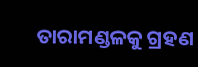ତାରାମଣ୍ଡଳକୁ ଗ୍ରହଣ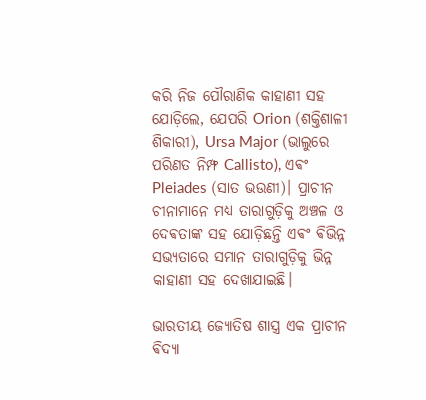କରି ନିଜ ପୌରାଣିକ କାହାଣୀ ସହ ଯୋଡ଼ିଲେ, ଯେପରି Orion (ଶକ୍ତିଶାଳୀ ଶିକାରୀ), Ursa Major (ଭାଲୁରେ ପରିଣତ ନିମ୍ଫ Callisto), ଏଵଂ Pleiades (ସାତ ଭଉଣୀ)। ପ୍ରାଚୀନ ଚୀନାମାନେ ମଧ୍ୟ ତାରାଗୁଡ଼ିକୁ ଅଞ୍ଚଳ ଓ ଦେଵତାଙ୍କ ସହ ଯୋଡ଼ିଛନ୍ତି ଏଵଂ ଵିଭିନ୍ନ ସଭ୍ୟତାରେ ସମାନ ତାରାଗୁଡ଼ିକୁ ଭିନ୍ନ କାହାଣୀ ସହ ଦେଖାଯାଇଛି।

ଭାରତୀୟ ଜ୍ୟୋତିଷ ଶାସ୍ତ୍ର ଏକ ପ୍ରାଚୀନ ଵିଦ୍ୟା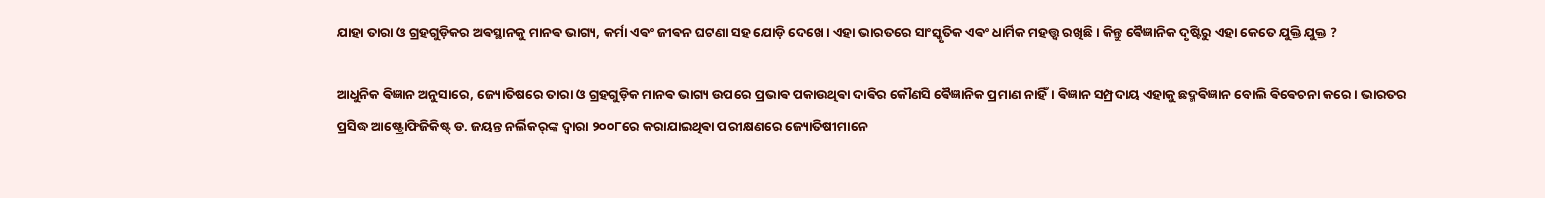ଯାହା ତାରା ଓ ଗ୍ରହଗୁଡ଼ିକର ଅଵସ୍ଥାନକୁ ମାନଵ ଭାଗ୍ୟ, କର୍ମା ଏଵଂ ଜୀଵନ ଘଟଣା ସହ ଯୋଡ଼ି ଦେଖେ। ଏହା ଭାରତରେ ସାଂସ୍କୃତିକ ଏଵଂ ଧାର୍ମିକ ମହତ୍ତ୍ୱ ରଖିଛି। କିନ୍ତୁ ଵୈଜ୍ଞାନିକ ଦୃଷ୍ଟିରୁ ଏହା କେତେ ଯୁକ୍ତି ଯୁକ୍ତ ?

ଆଧୁନିକ ଵିଜ୍ଞାନ ଅନୁସାରେ, ଜ୍ୟୋତିଷରେ ତାରା ଓ ଗ୍ରହଗୁଡ଼ିକ ମାନଵ ଭାଗ୍ୟ ଉପରେ ପ୍ରଭାଵ ପକାଉଥିଵା ଦାଵିର କୌଣସି ଵୈଜ୍ଞାନିକ ପ୍ରମାଣ ନାହିଁ। ଵିଜ୍ଞାନ ସମ୍ପ୍ରଦାୟ ଏହାକୁ ଛଦ୍ମଵିଜ୍ଞାନ ବୋଲି ଵିଵେଚନା କରେ। ଭାରତର ପ୍ରସିଦ୍ଧ ଆଷ୍ଟ୍ରୋଫିଜିକିଷ୍ଟ୍ ଡ. ଜୟନ୍ତ ନର୍ଲିକର୍‌ଙ୍କ ଦ୍ଵାରା ୨୦୦୮ରେ କରାଯାଇଥିଵା ପରୀକ୍ଷଣରେ ଜ୍ୟୋତିଷୀମାନେ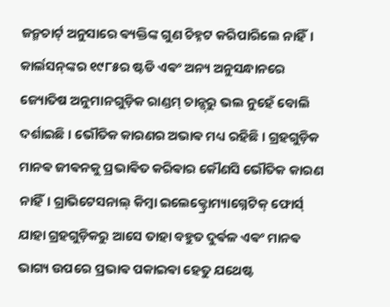ଜନ୍ମଚାର୍ଟ୍ ଅନୁସାରେ ଵ୍ୟକ୍ତିଙ୍କ ଗୁଣ ଚିହ୍ନଟ କରିପାରିଲେ ନାହିଁ। କାର୍ଲସନ୍‌ଙ୍କର ୧୯୮୫ର ଷ୍ଟଡି ଏଵଂ ଅନ୍ୟ ଅନୁସନ୍ଧାନରେ ଜ୍ୟୋତିଷ ଅନୁମାନଗୁଡ଼ିକ ରାଣ୍ଡମ୍ ଚାନ୍ସ୍‌ରୁ ଭଲ ନୁହେଁ ବୋଲି ଦର୍ଶାଇଛି। ଭୌତିକ କାରଣର ଅଭାଵ ମଧ୍ୟ ରହିଛି। ଗ୍ରହଗୁଡ଼ିକ ମାନଵ ଜୀଵନକୁ ପ୍ରଭାଵିତ କରିଵାର କୌଣସି ଭୌତିକ କାରଣ ନାହିଁ। ଗ୍ରାଭିଟେସନାଲ୍ କିମ୍ଵା ଇଲେକ୍ଟ୍ରୋମ୍ୟାଗ୍ନେଟିକ୍ ଫୋର୍ସ୍ ଯାହା ଗ୍ରହଗୁଡ଼ିକରୁ ଆସେ ତାହା ବହୁତ ଦୁର୍ଵଳ ଏଵଂ ମାନଵ ଭାଗ୍ୟ ଉପରେ ପ୍ରଭାଵ ପକାଇଵା ହେତୁ ଯଥେଷ୍ଟ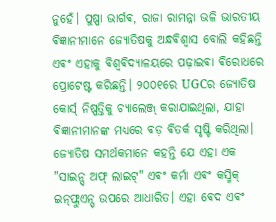ନୁହେଁ। ପୁଷ୍ପା ଭାର୍ଗଵ, ରାଜା ରାମନ୍ନା ଭଳି ଭାରତୀୟ ଵିଜ୍ଞାନୀମାନେ ଜ୍ୟୋତିଷକୁ ଅନ୍ଧଵିଶ୍ୱାସ ବୋଲି କହିଛନ୍ତି ଏଵଂ ଏହାକୁ ଵିଶ୍ୱଵିଦ୍ୟାଳୟରେ ପଢ଼ାଇଵା ଵିରୋଧରେ ପ୍ରୋଟେଷ୍ଟ କରିଛନ୍ତି। ୨୦୦୧ରେ UGCର ଜ୍ୟୋତିଷ କୋର୍ସ୍ ନିଷ୍ପତ୍ତିକୁ ଚ୍ୟାଲେଞ୍ଜ୍ କରାଯାଇଥିଲା, ଯାହା ଵିଜ୍ଞାନୀମାନଙ୍କ ମଧ୍ୟରେ ଵଡ଼ ଵିତର୍କ ସୃଷ୍ଟି କରିଥିଲା। ଜ୍ୟୋତିଷ ସମର୍ଥକମାନେ କହନ୍ତି ଯେ ଏହା ଏକ "ସାଇନ୍ସ୍ ଅଫ୍ ଲାଇଟ୍" ଏଵଂ କର୍ମା ଏଵଂ କସ୍ମିକ୍ ଇନ୍‌ଫ୍ଲୁଏନ୍ସ୍ ଉପରେ ଆଧାରିତ। ଏହା ଵେଦ ଏଵଂ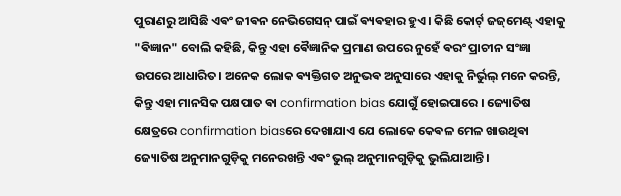ପୁରାଣରୁ ଆସିଛି ଏଵଂ ଜୀଵନ ନେଭିଗେସନ୍ ପାଇଁ ଵ୍ୟଵହାର ହୁଏ। କିଛି କୋର୍ଟ୍ ଜଜ୍‌ମେଣ୍ଟ୍ ଏହାକୁ "ଵିଜ୍ଞାନ" ବୋଲି କହିଛି, କିନ୍ତୁ ଏହା ଵୈଜ୍ଞାନିକ ପ୍ରମାଣ ଉପରେ ନୁହେଁ ଵରଂ ପ୍ରାଚୀନ ସଂଜ୍ଞା ଉପରେ ଆଧାରିତ। ଅନେକ ଲୋକ ଵ୍ୟକ୍ତିଗତ ଅନୁଭଵ ଅନୁସାରେ ଏହାକୁ ନିର୍ଭୁଲ୍ ମନେ କରନ୍ତି, କିନ୍ତୁ ଏହା ମାନସିକ ପକ୍ଷପାତ ଵା confirmation bias ଯୋଗୁଁ ହୋଇପାରେ । ଜ୍ୟୋତିଷ କ୍ଷେତ୍ରରେ confirmation biasରେ ଦେଖାଯାଏ ଯେ ଲୋକେ କେଵଳ ମେଳ ଖାଉଥିଵା ଜ୍ୟୋତିଷ ଅନୁମାନଗୁଡ଼ିକୁ ମନେରଖନ୍ତି ଏଵଂ ଭୁଲ୍ ଅନୁମାନଗୁଡ଼ିକୁ ଭୁଲିଯାଆନ୍ତି।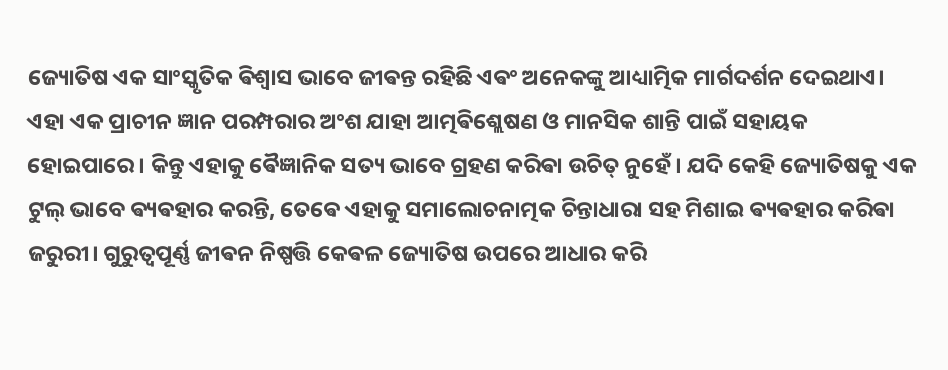ଜ୍ୟୋତିଷ ଏକ ସାଂସ୍କୃତିକ ଵିଶ୍ୱାସ ଭାବେ ଜୀଵନ୍ତ ରହିଛି ଏଵଂ ଅନେକଙ୍କୁ ଆଧ୍ୟାତ୍ମିକ ମାର୍ଗଦର୍ଶନ ଦେଇଥାଏ। ଏହା ଏକ ପ୍ରାଚୀନ ଜ୍ଞାନ ପରମ୍ପରାର ଅଂଶ ଯାହା ଆତ୍ମଵିଶ୍ଲେଷଣ ଓ ମାନସିକ ଶାନ୍ତି ପାଇଁ ସହାୟକ ହୋଇପାରେ। କିନ୍ତୁ ଏହାକୁ ଵୈଜ୍ଞାନିକ ସତ୍ୟ ଭାବେ ଗ୍ରହଣ କରିଵା ଉଚିତ୍ ନୁହେଁ। ଯଦି କେହି ଜ୍ୟୋତିଷକୁ ଏକ ଟୁଲ୍ ଭାବେ ଵ୍ୟଵହାର କରନ୍ତି, ତେଵେ ଏହାକୁ ସମାଲୋଚନାତ୍ମକ ଚିନ୍ତାଧାରା ସହ ମିଶାଇ ଵ୍ୟଵହାର କରିଵା ଜରୁରୀ। ଗୁରୁତ୍ୱପୂର୍ଣ୍ଣ ଜୀଵନ ନିଷ୍ପତ୍ତି କେଵଳ ଜ୍ୟୋତିଷ ଉପରେ ଆଧାର କରି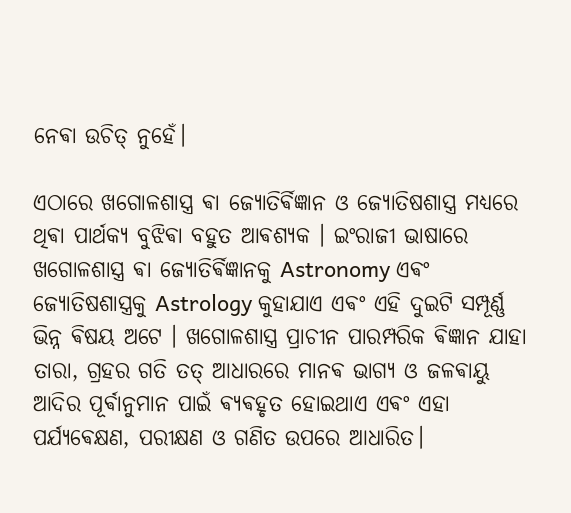ନେଵା ଉଚିତ୍ ନୁହେଁ।

ଏଠାରେ ଖଗୋଳଶାସ୍ତ୍ର ଵା ଜ୍ୟୋତିର୍ଵିଜ୍ଞାନ ଓ ଜ୍ୟୋତିଷଶାସ୍ତ୍ର ମଧ୍ୟରେ ଥିଵା ପାର୍ଥକ୍ୟ ବୁଝିଵା ବହୁତ ଆଵଶ୍ୟକ । ଇଂରାଜୀ ଭାଷାରେ ଖଗୋଳଶାସ୍ତ୍ର ଵା ଜ୍ୟୋତିର୍ଵିଜ୍ଞାନକୁ Astronomy ଏଵଂ ଜ୍ୟୋତିଷଶାସ୍ତ୍ରକୁ Astrology କୁହାଯାଏ ଏଵଂ ଏହି ଦୁଇଟି ସମ୍ପୂର୍ଣ୍ଣ ଭିନ୍ନ ଵିଷୟ ଅଟେ । ଖଗୋଳଶାସ୍ତ୍ର ପ୍ରାଚୀନ ପାରମ୍ପରିକ ଵିଜ୍ଞାନ ଯାହା ତାରା, ଗ୍ରହର ଗତି ତତ୍ ଆଧାରରେ ମାନଵ ଭାଗ୍ୟ ଓ ଜଳଵାୟୁ ଆଦିର ପୂର୍ଵାନୁମାନ ପାଇଁ ଵ୍ୟଵହୃତ ହୋଇଥାଏ ଏଵଂ ଏହା ପର୍ଯ୍ୟଵେକ୍ଷଣ, ପରୀକ୍ଷଣ ଓ ଗଣିତ ଉପରେ ଆଧାରିତ।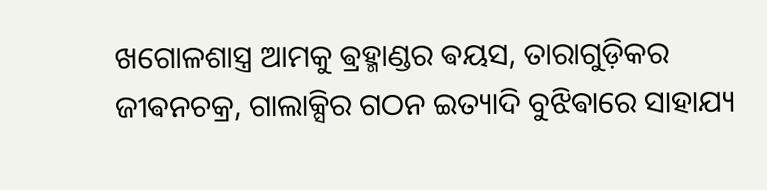ଖଗୋଳଶାସ୍ତ୍ର ଆମକୁ ଵ୍ରହ୍ମାଣ୍ଡର ଵୟସ, ତାରାଗୁଡ଼ିକର ଜୀଵନଚକ୍ର, ଗାଲାକ୍ସିର ଗଠନ ଇତ୍ୟାଦି ବୁଝିଵାରେ ସାହାଯ୍ୟ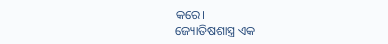କରେ।
ଜ୍ୟୋତିଷଶାସ୍ତ୍ର ଏକ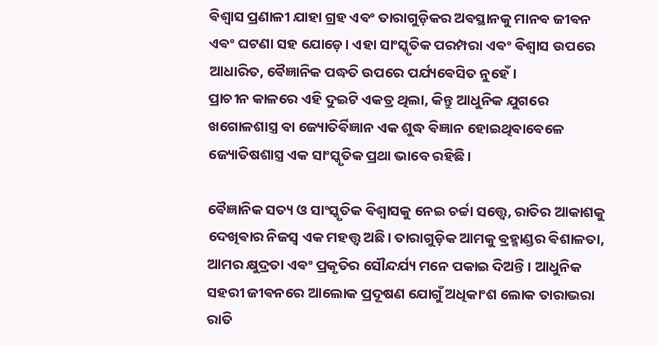ଵିଶ୍ୱାସ ପ୍ରଣାଳୀ ଯାହା ଗ୍ରହ ଏଵଂ ତାରାଗୁଡ଼ିକର ଅଵସ୍ଥାନକୁ ମାନଵ ଜୀଵନ ଏଵଂ ଘଟଣା ସହ ଯୋଡ଼େ। ଏହା ସାଂସ୍କୃତିକ ପରମ୍ପରା ଏଵଂ ଵିଶ୍ୱାସ ଉପରେ ଆଧାରିତ, ଵୈଜ୍ଞାନିକ ପଦ୍ଧତି ଉପରେ ପର୍ଯ୍ୟଵେସିତ ନୁହେଁ ।
ପ୍ରାଚୀନ କାଳରେ ଏହି ଦୁଇଟି ଏକତ୍ର ଥିଲା, କିନ୍ତୁ ଆଧୁନିକ ଯୁଗରେ ଖଗୋଳଶାସ୍ତ୍ର ଵା ଜ୍ୟୋତିର୍ଵିଜ୍ଞାନ ଏକ ଶୁଦ୍ଧ ଵିଜ୍ଞାନ ହୋଇଥିଵାଵେଳେ ଜ୍ୟୋତିଷଶାସ୍ତ୍ର ଏକ ସାଂସ୍କୃତିକ ପ୍ରଥା ଭାବେ ରହିଛି।

ଵୈଜ୍ଞାନିକ ସତ୍ୟ ଓ ସାଂସ୍କୃତିକ ଵିଶ୍ୱାସକୁ ନେଇ ଚର୍ଚ୍ଚା ସତ୍ତ୍ୱେ, ରାତିର ଆକାଶକୁ ଦେଖିଵାର ନିଜସ୍ୱ ଏକ ମହତ୍ତ୍ୱ ଅଛି। ତାରାଗୁଡ଼ିକ ଆମକୁ ଵ୍ରହ୍ମାଣ୍ଡର ଵିଶାଳତା, ଆମର କ୍ଷୁଦ୍ରତା ଏଵଂ ପ୍ରକୃତିର ସୌନ୍ଦର୍ଯ୍ୟ ମନେ ପକାଇ ଦିଅନ୍ତି। ଆଧୁନିକ ସହରୀ ଜୀଵନରେ ଆଲୋକ ପ୍ରଦୂଷଣ ଯୋଗୁଁ ଅଧିକାଂଶ ଲୋକ ତାରାଭରା ରାତି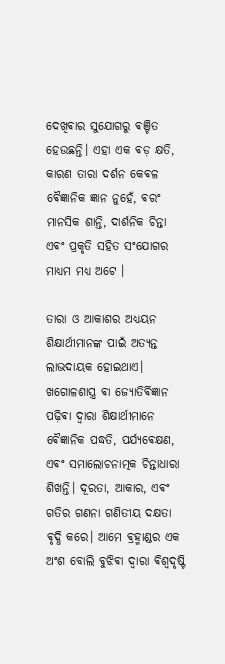ଦେଖିଵାର ସୁଯୋଗରୁ ଵଞ୍ଚିତ ହେଉଛନ୍ତି। ଏହା ଏକ ଵଡ଼ କ୍ଷତି, କାରଣ ତାରା ଦର୍ଶନ କେଵଳ ଵୈଜ୍ଞାନିକ ଜ୍ଞାନ ନୁହେଁ, ଵରଂ ମାନସିକ ଶାନ୍ତି, ଦାର୍ଶନିକ ଚିନ୍ତା ଏଵଂ ପ୍ରକୃତି ସହିତ ସଂଯୋଗର ମାଧ୍ୟମ ମଧ୍ୟ ଅଟେ ।

ତାରା ଓ ଆକାଶର ଅଧ୍ୟୟନ ଶିକ୍ଷାର୍ଥୀମାନଙ୍କ ପାଇଁ ଅତ୍ୟନ୍ତ ଲାଭଦାୟକ ହୋଇଥାଏ। ଖଗୋଳଶାସ୍ତ୍ର ଵା ଜ୍ୟୋତିର୍ଵିଜ୍ଞାନ ପଢ଼ିଵା ଦ୍ୱାରା ଶିକ୍ଷାର୍ଥୀମାନେ ଵୈଜ୍ଞାନିକ ପଦ୍ଧତି, ପର୍ଯ୍ୟଵେକ୍ଷଣ, ଏଵଂ ସମାଲୋଚନାତ୍ମକ ଚିନ୍ତାଧାରା ଶିଖନ୍ତି। ଦୂରତା, ଆକାର, ଏଵଂ ଗତିର ଗଣନା ଗଣିତୀୟ ଦକ୍ଷତା ଵୃଦ୍ଧି କରେ। ଆମେ ଵ୍ରହ୍ମାଣ୍ଡର ଏକ ଅଂଶ ବୋଲି ବୁଝିଵା ଦ୍ୱାରା ଵିଶ୍ୱଦୃଷ୍ଟି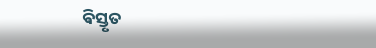ଵିସ୍ତୃତ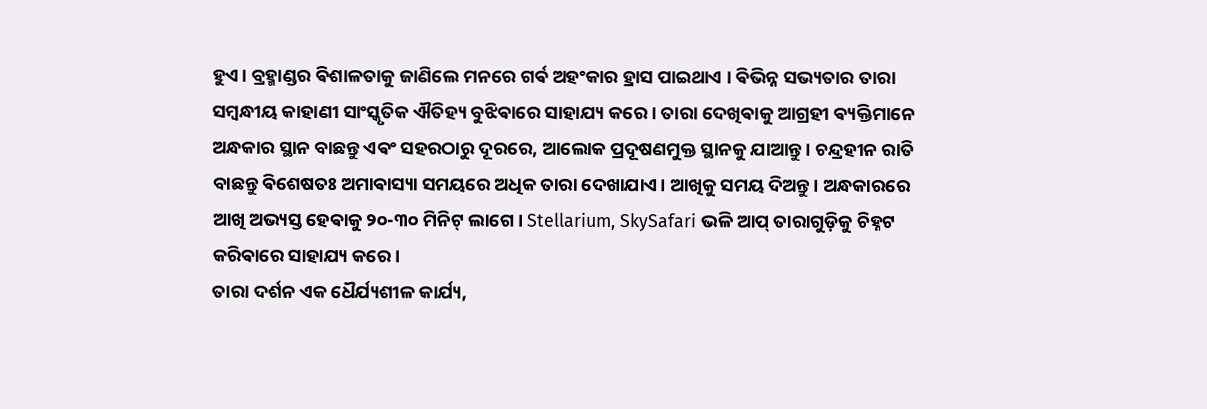ହୁଏ। ବ୍ରହ୍ମାଣ୍ଡର ଵିଶାଳତାକୁ ଜାଣିଲେ ମନରେ ଗର୍ଵ ଅହଂକାର ହ୍ରାସ ପାଇଥାଏ । ଵିଭିନ୍ନ ସଭ୍ୟତାର ତାରା ସମ୍ଵନ୍ଧୀୟ କାହାଣୀ ସାଂସ୍କୃତିକ ଐତିହ୍ୟ ବୁଝିଵାରେ ସାହାଯ୍ୟ କରେ। ତାରା ଦେଖିଵାକୁ ଆଗ୍ରହୀ ଵ୍ୟକ୍ତିମାନେ ଅନ୍ଧକାର ସ୍ଥାନ ବାଛନ୍ତୁ ‌ଏଵଂ ସହରଠାରୁ ଦୂରରେ, ଆଲୋକ ପ୍ରଦୂଷଣମୁକ୍ତ ସ୍ଥାନକୁ ଯାଆନ୍ତୁ। ଚନ୍ଦ୍ରହୀନ ରାତି ବାଛନ୍ତୁ ଵିଶେଷତଃ ଅମାଵାସ୍ୟା ସମୟରେ ଅଧିକ ତାରା ଦେଖାଯାଏ। ଆଖିକୁ ସମୟ ଦିଅନ୍ତୁ । ଅନ୍ଧକାରରେ ଆଖି ଅଭ୍ୟସ୍ତ ହେଵାକୁ ୨୦-୩୦ ମିନିଟ୍ ଲାଗେ। Stellarium, SkySafari ଭଳି ଆପ୍‌ ତାରାଗୁଡ଼ିକୁ ଚିହ୍ନଟ କରିଵାରେ ସାହାଯ୍ୟ କରେ।
ତାରା ଦର୍ଶନ ଏକ ଧୈର୍ଯ୍ୟଶୀଳ କାର୍ଯ୍ୟ,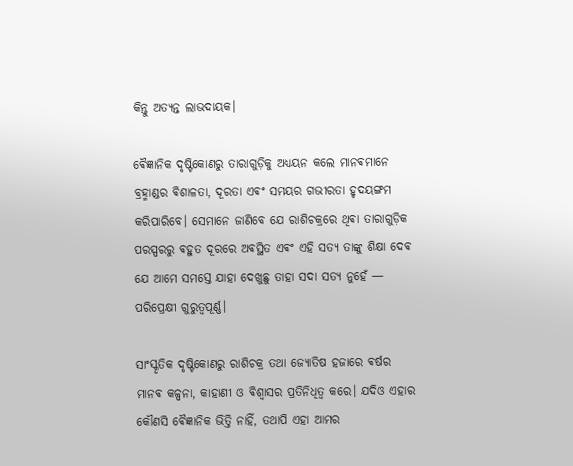କିନ୍ତୁ ଅତ୍ୟନ୍ତ ଲାଭଦାୟକ।

ଵୈଜ୍ଞାନିକ ଦୃଷ୍ଟିକୋଣରୁ ତାରାଗୁଡ଼ିକୁ ଅଧ୍ୟୟନ କଲେ ମାନଵମାନେ ବ୍ରହ୍ମାଣ୍ଡର ଵିଶାଳତା, ଦୂରତା ଏଵଂ ସମୟର ଗଭୀରତା ହୃଦୟଙ୍ଗମ କରିପାରିବେ। ସେମାନେ ଜାଣିବେ ଯେ ରାଶିଚକ୍ରରେ ଥିଵା ତାରାଗୁଡ଼ିକ ପରସ୍ପରରୁ ଵହୁତ ଦୂରରେ ଅଵସ୍ଥିତ ଏଵଂ ଏହି ସତ୍ୟ ତାଙ୍କୁ ଶିକ୍ଷା ଦେଵ ଯେ ଆମେ ସମସ୍ତେ ଯାହା ଦେଖୁଛୁ ତାହା ସଦା ସତ୍ୟ ନୁହେଁ — ପରିପ୍ରେକ୍ଷୀ ଗୁରୁତ୍ୱପୂର୍ଣ୍ଣ।

ସାଂସ୍କୃତିକ ଦୃଷ୍ଟିକୋଣରୁ ରାଶିଚକ୍ର ତଥା ଜ୍ୟୋତିଷ ହଜାରେ ଵର୍ଷର ମାନଵ କଳ୍ପନା, କାହାଣୀ ଓ ଵିଶ୍ୱାସର ପ୍ରତିନିଧିତ୍ୱ କରେ। ଯଦିଓ ଏହାର କୌଣସି ଵୈଜ୍ଞାନିକ ଭିତ୍ତି ନାହିଁ, ତଥାପି ଏହା ଆମର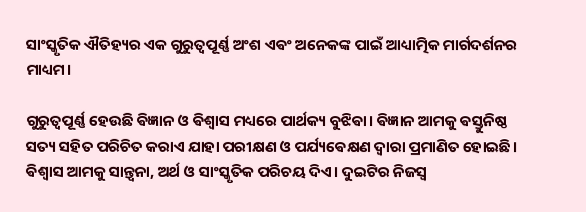ସାଂସ୍କୃତିକ ଐତିହ୍ୟର ଏକ ଗୁରୁତ୍ୱପୂର୍ଣ୍ଣ ଅଂଶ ଏଵଂ ଅନେକଙ୍କ ପାଇଁ ଆଧ୍ୟାତ୍ମିକ ମାର୍ଗଦର୍ଶନର ମାଧ୍ୟମ।

ଗୁରୁତ୍ୱପୂର୍ଣ୍ଣ ହେଉଛି ଵିଜ୍ଞାନ ଓ ଵିଶ୍ୱାସ ମଧ୍ୟରେ ପାର୍ଥକ୍ୟ ବୁଝିଵା। ଵିଜ୍ଞାନ ଆମକୁ ଵସ୍ତୁନିଷ୍ଠ ସତ୍ୟ ସହିତ ପରିଚିତ କରାଏ ଯାହା ପରୀକ୍ଷଣ ଓ ପର୍ଯ୍ୟଵେକ୍ଷଣ ଦ୍ୱାରା ପ୍ରମାଣିତ ହୋଇଛି। ଵିଶ୍ୱାସ ଆମକୁ ସାନ୍ତ୍ୱନା, ଅର୍ଥ ଓ ସାଂସ୍କୃତିକ ପରିଚୟ ଦିଏ। ଦୁଇଟିର ନିଜସ୍ୱ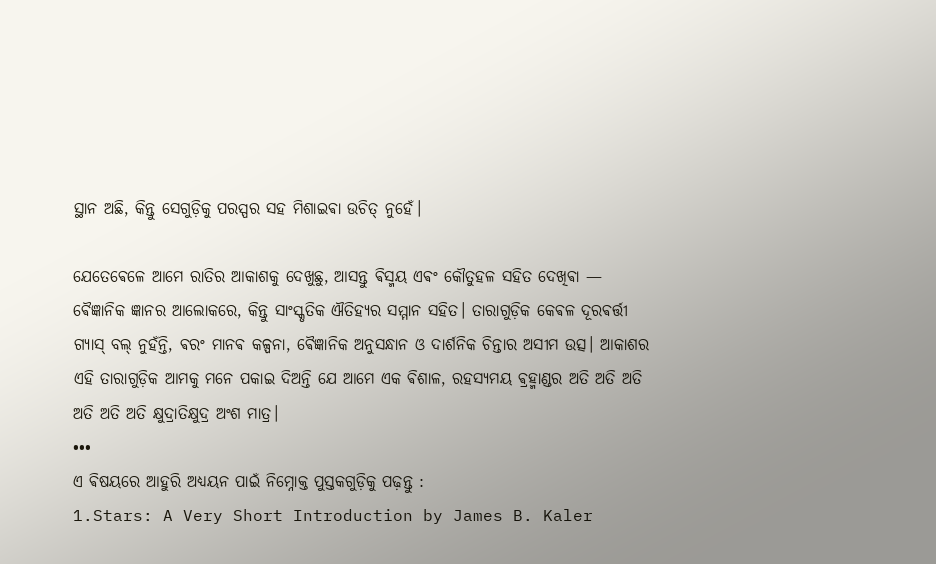ସ୍ଥାନ ଅଛି, କିନ୍ତୁ ସେଗୁଡ଼ିକୁ ପରସ୍ପର ସହ ମିଶାଇଵା ଉଚିତ୍ ନୁହେଁ।

ଯେତେଵେଳେ ଆମେ ରାତିର ଆକାଶକୁ ଦେଖୁଛୁ, ଆସନ୍ତୁ ଵିସ୍ମୟ ଏଵଂ କୌତୁହଳ ସହିତ ଦେଖିଵା — ଵୈଜ୍ଞାନିକ ଜ୍ଞାନର ଆଲୋକରେ, କିନ୍ତୁ ସାଂସ୍କୃତିକ ଐତିହ୍ୟର ସମ୍ମାନ ସହିତ। ତାରାଗୁଡ଼ିକ କେଵଳ ଦୂରଵର୍ତ୍ତୀ ଗ୍ୟାସ୍ ବଲ୍ ନୁହଁନ୍ତି, ଵରଂ ମାନଵ କଳ୍ପନା, ଵୈଜ୍ଞାନିକ ଅନୁସନ୍ଧାନ ଓ ଦାର୍ଶନିକ ଚିନ୍ତାର ଅସୀମ ଉତ୍ସ। ଆକାଶର ଏହି ତାରାଗୁଡ଼ିକ ଆମକୁ ମନେ ପକାଇ ଦିଅନ୍ତି ଯେ ଆମେ ଏକ ଵିଶାଳ, ରହସ୍ୟମୟ ଵ୍ରହ୍ମାଣ୍ଡର ଅତି ଅତି ଅତି ଅତି ଅତି ଅତି କ୍ଷୁଦ୍ରାତିକ୍ଷୁଦ୍ର ଅଂଶ ମାତ୍ର।
•••
ଏ ଵିଷୟରେ ଆହୁରି ଅଧ୍ୟୟନ ପାଇଁ ନିମ୍ନୋକ୍ତ ପୁସ୍ତକଗୁଡ଼ିକୁ ପଢ଼ନ୍ତୁ :
1.Stars: A Very Short Introduction by James B. Kaler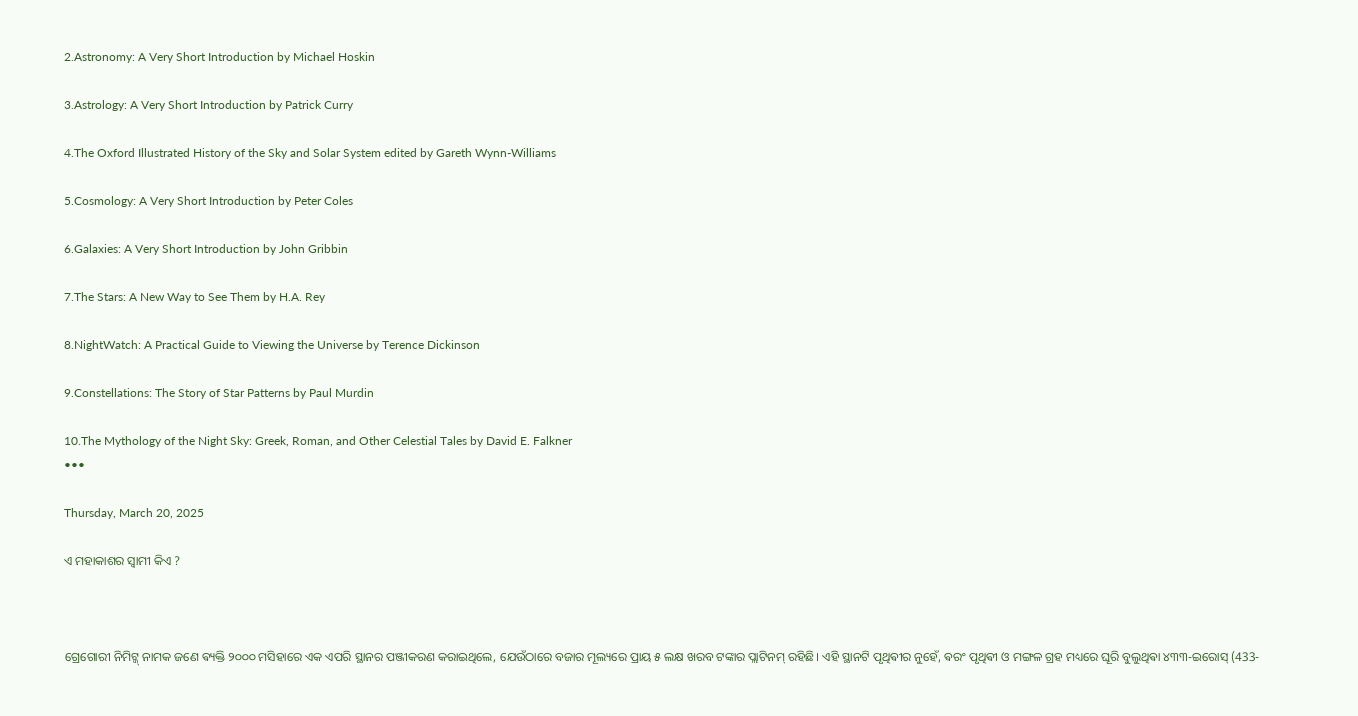2.Astronomy: A Very Short Introduction by Michael Hoskin

3.Astrology: A Very Short Introduction by Patrick Curry

4.The Oxford Illustrated History of the Sky and Solar System edited by Gareth Wynn-Williams

5.Cosmology: A Very Short Introduction by Peter Coles

6.Galaxies: A Very Short Introduction by John Gribbin

7.The Stars: A New Way to See Them by H.A. Rey

8.NightWatch: A Practical Guide to Viewing the Universe by Terence Dickinson

9.Constellations: The Story of Star Patterns by Paul Murdin

10.The Mythology of the Night Sky: Greek, Roman, and Other Celestial Tales by David E. Falkner
•••

Thursday, March 20, 2025

ଏ ମହାକାଶର ସ୍ଵାମୀ କିଏ ?



ଗ୍ରେଗୋରୀ ନିମିଟ୍ଜ୍ ନାମକ ଜଣେ ଵ୍ୟକ୍ତି ୨୦୦୦ ମସିହାରେ ଏକ ଏପରି ସ୍ଥାନର ପଞ୍ଜୀକରଣ କରାଇଥିଲେ, ଯେଉଁଠାରେ ବଜାର ମୂଲ୍ୟରେ ପ୍ରାୟ ୫ ଲକ୍ଷ ଖରବ ଟଙ୍କାର ପ୍ଲାଟିନମ୍ ରହିଛି। ଏହି ସ୍ଥାନଟି ପୃଥିଵୀର ନୁହେଁ, ଵରଂ ପୃଥିଵୀ ଓ ମଙ୍ଗଳ ଗ୍ରହ ମଧ୍ୟରେ ଘୂରି ବୁଲୁଥିଵା ୪୩୩-ଇରୋସ୍ (433-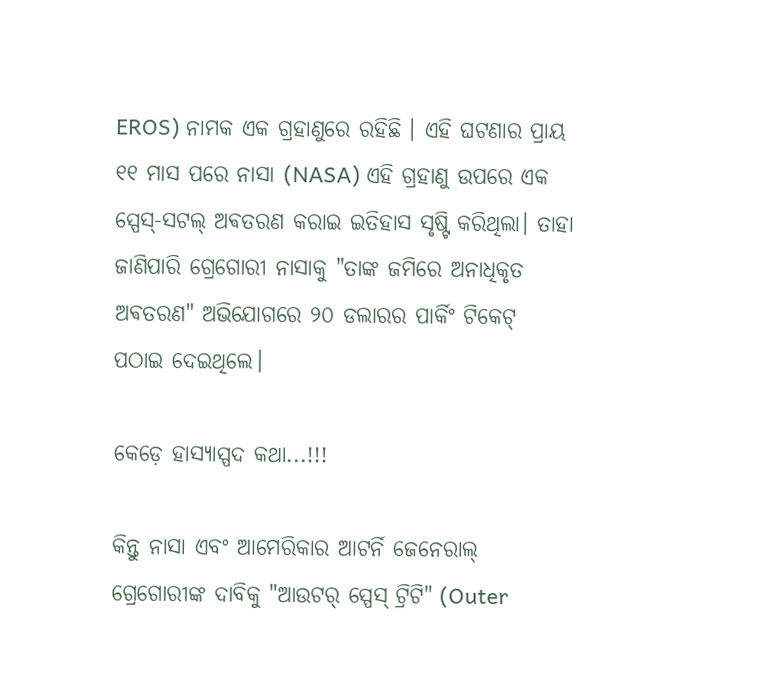EROS) ନାମକ ଏକ ଗ୍ରହାଣୁରେ ରହିଛି । ଏହି ଘଟଣାର ପ୍ରାୟ ୧୧ ମାସ ପରେ ନାସା (NASA) ଏହି ଗ୍ରହାଣୁ ଉପରେ ଏକ ସ୍ପେସ୍-ସଟଲ୍ ଅଵତରଣ କରାଇ ଇତିହାସ ସୃଷ୍ଟି କରିଥିଲା। ତାହା ଜାଣିପାରି ଗ୍ରେଗୋରୀ ନାସାକୁ "ତାଙ୍କ ଜମିରେ ଅନାଧିକୃତ ଅଵତରଣ" ଅଭିଯୋଗରେ ୨୦ ଡଲାରର ପାର୍କିଂ ଟିକେଟ୍ ପଠାଇ ଦେଇଥିଲେ।

କେଡ଼େ ହାସ୍ୟାସ୍ପଦ କଥା...!!!

କିନ୍ତୁ ନାସା ଏବଂ ଆମେରିକାର ଆଟର୍ନି ଜେନେରାଲ୍ ଗ୍ରେଗୋରୀଙ୍କ ଦାବିକୁ "ଆଉଟର୍ ସ୍ପେସ୍ ଟ୍ରିଟି" (Outer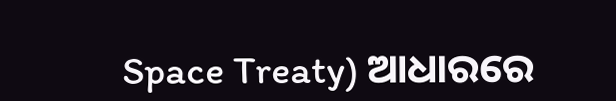Space Treaty) ଆଧାରରେ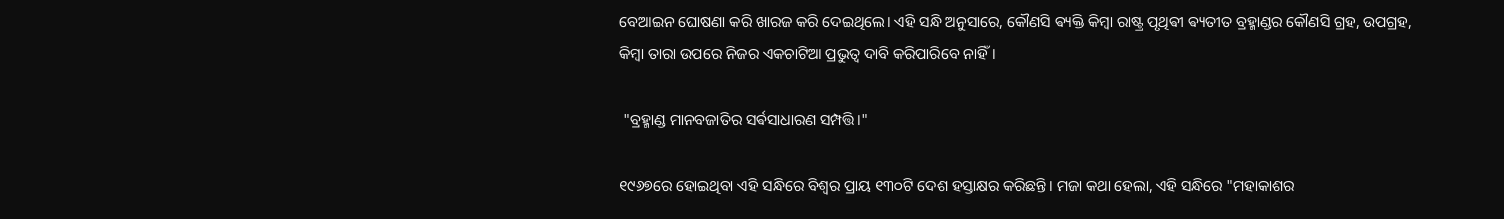ବେଆଇନ ଘୋଷଣା କରି ଖାରଜ କରି ଦେଇଥିଲେ। ଏହି ସନ୍ଧି ଅନୁସାରେ, କୌଣସି ଵ୍ୟକ୍ତି କିମ୍ବା ରାଷ୍ଟ୍ର ପୃଥିଵୀ ଵ୍ୟତୀତ ବ୍ରହ୍ମାଣ୍ଡର କୌଣସି ଗ୍ରହ, ଉପଗ୍ରହ, କିମ୍ବା ତାରା ଉପରେ ନିଜର ଏକଚାଟିଆ ପ୍ରଭୁତ୍ଵ ଦାବି କରିପାରିବେ ନାହିଁ।

 "ବ୍ରହ୍ମାଣ୍ଡ ମାନବଜାତିର ସର୍ଵସାଧାରଣ ସମ୍ପତ୍ତି।"

୧୯୬୭ରେ ହୋଇଥିବା ଏହି ସନ୍ଧିରେ ବିଶ୍ୱର ପ୍ରାୟ ୧୩୦ଟି ଦେଶ ହସ୍ତାକ୍ଷର କରିଛନ୍ତି। ମଜା କଥା ହେଲା, ଏହି ସନ୍ଧିରେ "ମହାକାଶର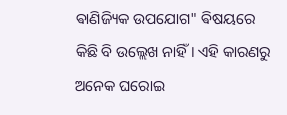ଵାଣିଜ୍ୟିକ ଉପଯୋଗ" ଵିଷୟରେ କିଛି ବି ଉଲ୍ଲେଖ ନାହିଁ। ଏହି କାରଣରୁ ଅନେକ ଘରୋଇ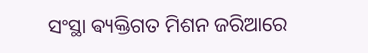ସଂସ୍ଥା ଵ୍ୟକ୍ତିଗତ ମିଶନ ଜରିଆରେ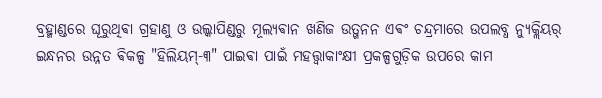ବ୍ରହ୍ମାଣ୍ଡରେ ଘୂରୁଥିଵା ଗ୍ରହାଣୁ ଓ ଉଲ୍କାପିଣ୍ଡରୁ ମୂଲ୍ୟଵାନ ଖଣିଜ ଉତ୍ଖନନ ଏଵଂ ଚନ୍ଦ୍ରମାରେ ଉପଲବ୍ଧ ନ୍ୟୁକ୍ଲିୟର୍ ଇନ୍ଧନର ଉନ୍ନତ ଵିକଳ୍ପ "ହିଲିୟମ୍-୩" ପାଇଵା ପାଇଁ ମହତ୍ତ୍ୱାକାଂକ୍ଷୀ ପ୍ରକଳ୍ପଗୁଡ଼ିକ ଉପରେ କାମ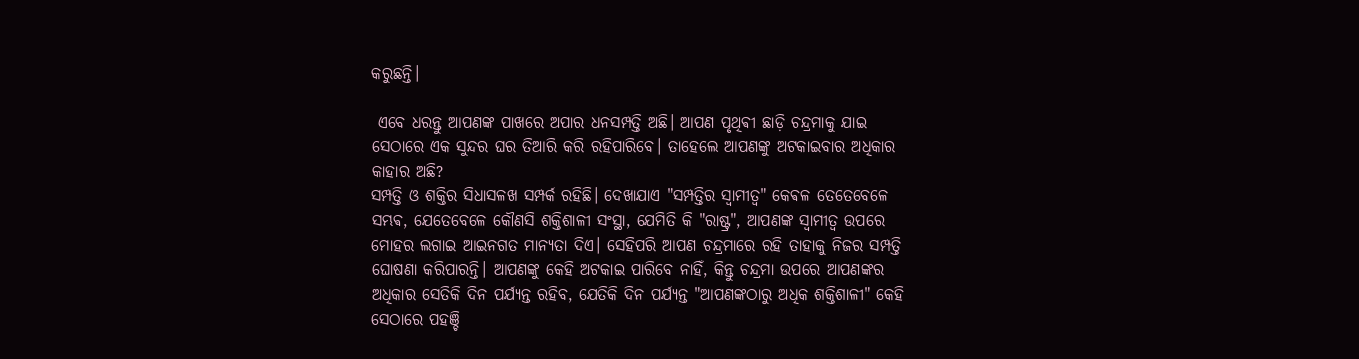କରୁଛନ୍ତି।

 ଏବେ ଧରନ୍ତୁ ଆପଣଙ୍କ ପାଖରେ ଅପାର ଧନସମ୍ପତ୍ତି ଅଛି। ଆପଣ ପୃଥିଵୀ ଛାଡ଼ି ଚନ୍ଦ୍ରମାକୁ ଯାଇ ସେଠାରେ ଏକ ସୁନ୍ଦର ଘର ତିଆରି କରି ରହିପାରିବେ। ତାହେଲେ ଆପଣଙ୍କୁ ଅଟକାଇବାର ଅଧିକାର କାହାର ଅଛି?
ସମ୍ପତ୍ତି ଓ ଶକ୍ତିର ସିଧାସଳଖ ସମ୍ପର୍କ ରହିଛି। ଦେଖାଯାଏ "ସମ୍ପତ୍ତିର ସ୍ୱାମୀତ୍ୱ" କେଵଳ ତେତେବେଳେ ସମ୍ଭଵ, ଯେତେବେଳେ କୌଣସି ଶକ୍ତିଶାଳୀ ସଂସ୍ଥା, ଯେମିତି କି "ରାଷ୍ଟ୍ର", ଆପଣଙ୍କ ସ୍ୱାମୀତ୍ୱ ଉପରେ ମୋହର ଲଗାଇ ଆଇନଗତ ମାନ୍ୟତା ଦିଏ। ସେହିପରି ଆପଣ ଚନ୍ଦ୍ରମାରେ ରହି ତାହାକୁ ନିଜର ସମ୍ପତ୍ତି ଘୋଷଣା କରିପାରନ୍ତି। ଆପଣଙ୍କୁ କେହି ଅଟକାଇ ପାରିବେ ନାହିଁ, କିନ୍ତୁ ଚନ୍ଦ୍ରମା ଉପରେ ଆପଣଙ୍କର ଅଧିକାର ସେତିକି ଦିନ ପର୍ଯ୍ୟନ୍ତ ରହିବ, ଯେତିକି ଦିନ ପର୍ଯ୍ୟନ୍ତ "ଆପଣଙ୍କଠାରୁ ଅଧିକ ଶକ୍ତିଶାଳୀ" କେହି ସେଠାରେ ପହଞ୍ଚି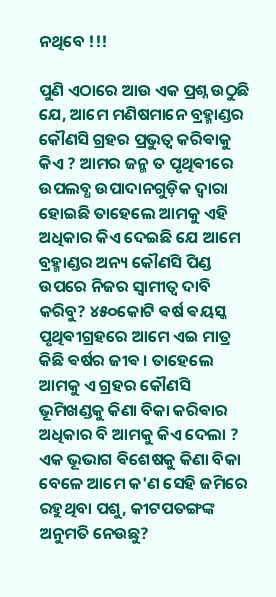ନଥିବେ !!!

ପୁଣି ଏଠାରେ ଆଉ ଏକ ପ୍ରଶ୍ନ ଉଠୁଛି ଯେ, ଆମେ ମଣିଷମାନେ ବ୍ରହ୍ମାଣ୍ଡର କୌଣସି ଗ୍ରହର ପ୍ରଭୁତ୍ବ କରିଵାକୁ କିଏ ? ଆମର ଜନ୍ମ ତ ପୃଥିଵୀରେ ଉପଲବ୍ଧ ଉପାଦାନଗୁଡ଼ିକ ଦ୍ୱାରା ହୋଇଛି ତାହେଲେ ଆମକୁ ଏହି ଅଧିକାର କିଏ ଦେଇଛି ଯେ ଆମେ ବ୍ରହ୍ମାଣ୍ଡର ଅନ୍ୟ କୌଣସି ପିଣ୍ଡ ଉପରେ ନିଜର ସ୍ଵାମୀତ୍ବ ଦାବି କରିବୁ? ୪୫୦କୋଟି ଵର୍ଷ ଵୟସ୍କ ପୃଥିଵୀଗ୍ରହରେ ଆମେ ଏଇ ମାତ୍ର କିଛି ଵର୍ଷର ଜୀଵ । ତାହେଲେ ଆମକୁ ଏ ଗ୍ରହର କୌଣସି ଭୂମିଖଣ୍ଡକୁ କିଣା ବିକା କରିଵାର ଅଧିକାର ବି ଆମକୁ କିଏ ଦେଲା ? ଏକ ଭୂଭାଗ ଵିଶେଷକୁ କିଣା ବିକା ବେଳେ ଆମେ କ'ଣ ସେହି ଜମିରେ ରହୁଥିବା ପଶୁ, କୀଟପତଙ୍ଗଙ୍କ ଅନୁମତି ନେଉଛୁ?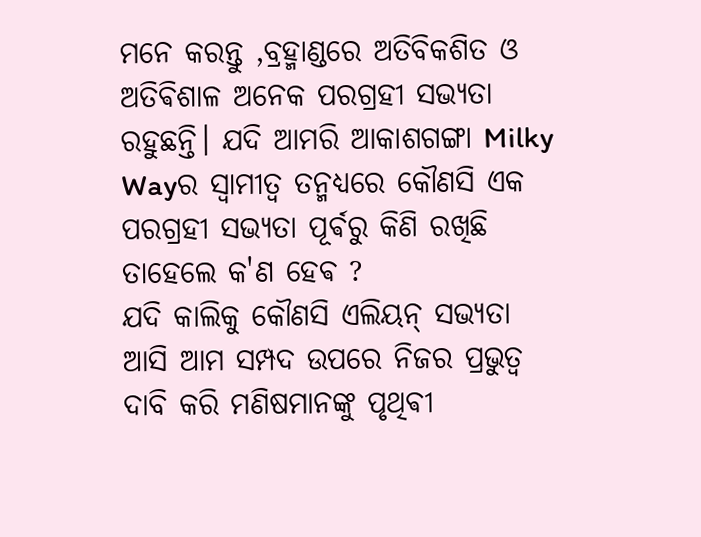ମନେ କରନ୍ତୁ ,ବ୍ରହ୍ମାଣ୍ଡରେ ଅତିବିକଶିତ ଓ ଅତିଵିଶାଳ ଅନେକ ପରଗ୍ରହୀ ସଭ୍ୟତା ରହୁଛନ୍ତି। ଯଦି ଆମରି ଆକାଶଗଙ୍ଗା Milky Wayର ସ୍ୱାମୀତ୍ୱ ତନ୍ମଧ୍ୟରେ କୌଣସି ଏକ ପରଗ୍ରହୀ ସଭ୍ୟତା ପୂର୍ଵରୁ କିଣି ରଖିଛି ତାହେଲେ କ'ଣ ହେଵ ?
ଯଦି କାଲିକୁ କୌଣସି ଏଲିୟନ୍ ସଭ୍ୟତା ଆସି ଆମ ସମ୍ପଦ ଉପରେ ନିଜର ପ୍ରଭୁତ୍ବ ଦାବି କରି ମଣିଷମାନଙ୍କୁ ପୃଥିଵୀ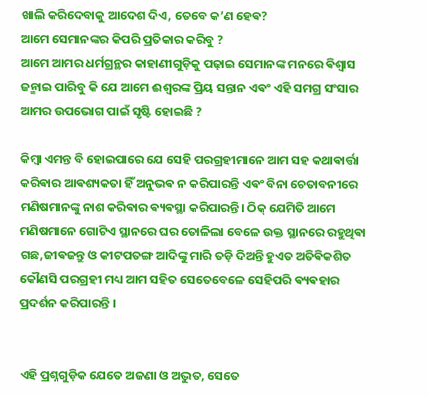ଖାଲି କରିଦେବାକୁ ଆଦେଶ ଦିଏ, ତେବେ କ’ଣ ହେଵ?
ଆମେ ସେମାନଙ୍କର କିପରି ପ୍ରତିକାର କରିବୁ ?
ଆମେ ଆମର ଧର୍ମଗ୍ରନ୍ଥର କାହାଣୀଗୁଡ଼ିକୁ ପଢ଼ାଇ ସେମାନଙ୍କ ମନରେ ଵିଶ୍ୱାସ ଜନ୍ମାଇ ପାରିବୁ କି ଯେ ଆମେ ଈଶ୍ୱରଙ୍କ ପ୍ରିୟ ସନ୍ତାନ ଏଵଂ ଏହି ସମଗ୍ର ସଂସାର ଆମର ଉପଭୋଗ ପାଇଁ ସୃଷ୍ଟି ହୋଇଛି ?

କିମ୍ବା ଏମନ୍ତ ବି ହୋଇପାରେ ଯେ ସେହି ପରଗ୍ରହୀମାନେ ଆମ ସହ କଥାଵାର୍ତ୍ତା କରିଵାର ଆଵଶ୍ୟକତା ହିଁ ଅନୁଭଵ ନ କରିପାରନ୍ତି ଏଵଂ ବିନା ଚେତାବନୀରେ ମଣିଷମାନଙ୍କୁ ନାଶ କରିଵାର ଵ୍ୟଵସ୍ଥା କରିପାରନ୍ତି। ଠିକ୍ ଯେମିତି ଆମେ ମଣିଷମାନେ ଗୋଟିଏ ସ୍ଥାନରେ ଘର ତୋଳିଲା ବେଳେ ଉକ୍ତ ସ୍ଥାନରେ ରହୁଥିଵା ଗଛ,ଜୀଵଜନ୍ତୁ ଓ କୀଟପତଙ୍ଗ ଆଦିଙ୍କୁ ମାରି ତଡ଼ି ଦିଅନ୍ତି ହୁଏତ ଅତିଵିକଶିତ କୌଣସି ପରଗ୍ରହୀ ମଧ୍ୟ ଆମ ସହିତ ସେତେବେଳେ ସେହିପରି ଵ୍ୟଵହାର ପ୍ରଦର୍ଶନ କରିପାରନ୍ତି ।


ଏହି ପ୍ରଶ୍ନଗୁଡ଼ିକ ଯେତେ ଅଜଣା ଓ ଅଦ୍ଭୁତ, ସେତେ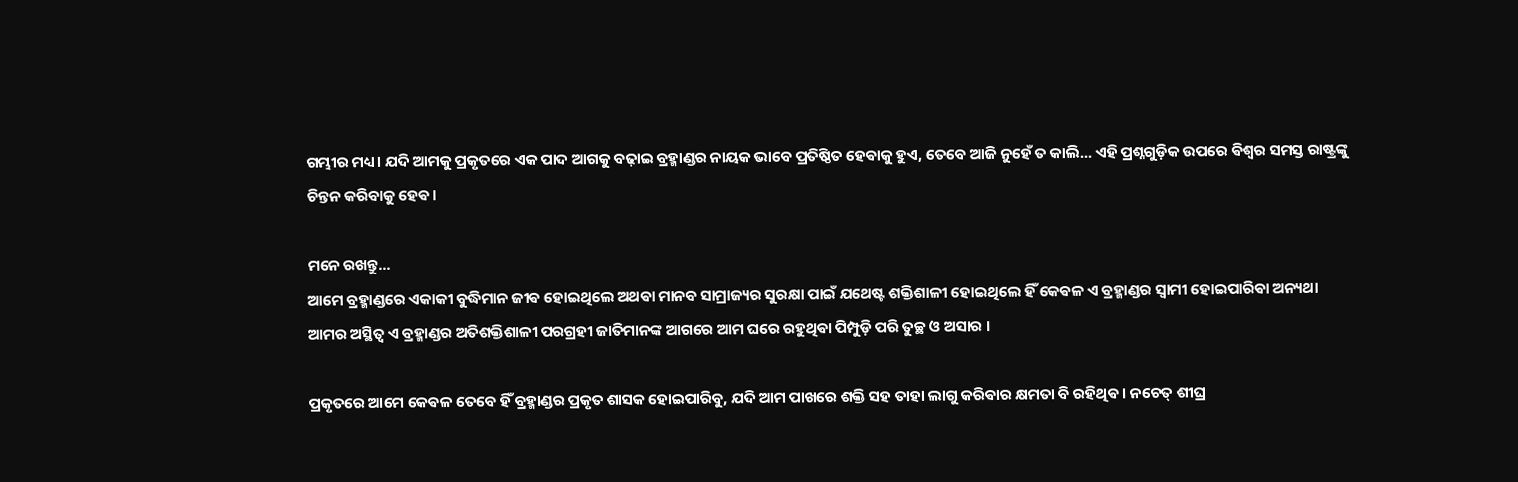ଗମ୍ଭୀର ମଧ୍ୟ। ଯଦି ଆମକୁ ପ୍ରକୃତରେ ଏକ ପାଦ ଆଗକୁ ବଢ଼ାଇ ବ୍ରହ୍ମାଣ୍ଡର ନାୟକ ଭାବେ ପ୍ରତିଷ୍ଠିତ ହେଵାକୁ ହୁଏ, ତେବେ ଆଜି ନୁହେଁ ତ କାଲି... ଏହି ପ୍ରଶ୍ନଗୁଡ଼ିକ ଉପରେ ଵିଶ୍ୱର ସମସ୍ତ ରାଷ୍ଟ୍ରଙ୍କୁ ଚିନ୍ତନ କରିବାକୁ ହେଵ।

ମନେ ରଖନ୍ତୁ...
ଆମେ ବ୍ରହ୍ମାଣ୍ଡରେ ଏକାକୀ ବୁଦ୍ଧିମାନ ଜୀଵ ହୋଇଥିଲେ ଅଥଵା ମାନବ ସାମ୍ରାଜ୍ୟର ସୁରକ୍ଷା ପାଇଁ ଯଥେଷ୍ଟ ଶକ୍ତିଶାଳୀ ହୋଇଥିଲେ ହିଁ କେଵଳ ଏ ବ୍ରହ୍ମାଣ୍ଡର ସ୍ୱାମୀ ହୋଇପାରିଵା ଅନ୍ୟଥା ଆମର ଅସ୍ଥିତ୍ଵ ଏ ବ୍ରହ୍ମାଣ୍ଡର ଅତିଶକ୍ତିଶାଳୀ ପରଗ୍ରହୀ ଜାତିମାନଙ୍କ ଆଗରେ ଆମ ଘରେ ରହୁଥିଵା ପିମ୍ପୁଡ଼ି ପରି ତୁଚ୍ଛ ଓ ଅସାର ।

ପ୍ରକୃତରେ ଆମେ କେଵଳ ତେବେ ହିଁ ବ୍ରହ୍ମାଣ୍ଡର ପ୍ରକୃତ ଶାସକ ହୋଇପାରିବୁ, ଯଦି ଆମ ପାଖରେ ଶକ୍ତି ସହ ତାହା ଲାଗୁ କରିଵାର କ୍ଷମତା ବି ରହିଥିଵ । ନଚେତ୍ ଶୀଘ୍ର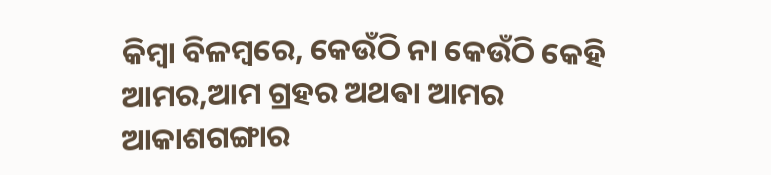କିମ୍ବା ବିଳମ୍ବରେ, କେଉଁଠି ନା କେଉଁଠି କେହି ଆମର,ଆମ ଗ୍ରହର ଅଥଵା ଆମର ଆକାଶଗଙ୍ଗାର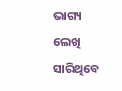ଭାଗ୍ୟ ଲେଖି ସାରିଥିବେ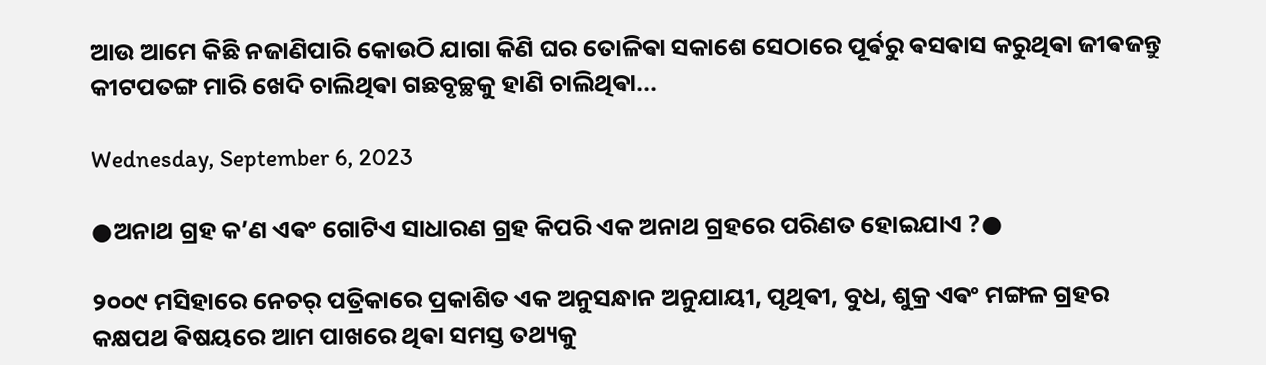ଆଉ ଆମେ କିଛି ନଜାଣିପାରି କୋଉଠି ଯାଗା କିଣି ଘର ତୋଳିଵା ସକାଶେ ସେଠାରେ ପୂର୍ଵରୁ ଵସଵାସ କରୁଥିଵା ଜୀଵଜନ୍ତୁ କୀଟପତଙ୍ଗ ମାରି ଖେଦି ଚାଲିଥିଵା ଗଛବୃଚ୍ଛକୁ ହାଣି ଚାଲିଥିଵା...

Wednesday, September 6, 2023

●ଅନାଥ ଗ୍ରହ କ’ଣ ଏଵଂ ଗୋଟିଏ ସାଧାରଣ ଗ୍ରହ କିପରି ଏକ ଅନାଥ ଗ୍ରହରେ ପରିଣତ ହୋଇଯାଏ ?●

୨୦୦୯ ମସିହାରେ ନେଚର୍ ପତ୍ରିକାରେ ପ୍ରକାଶିତ ଏକ ଅନୁସନ୍ଧାନ ଅନୁଯାୟୀ, ପୃଥିଵୀ, ବୁଧ, ଶୁକ୍ର ଏଵଂ ମଙ୍ଗଳ ଗ୍ରହର କକ୍ଷପଥ ଵିଷୟରେ ଆମ ପାଖରେ ଥିଵା ସମସ୍ତ ତଥ୍ୟକୁ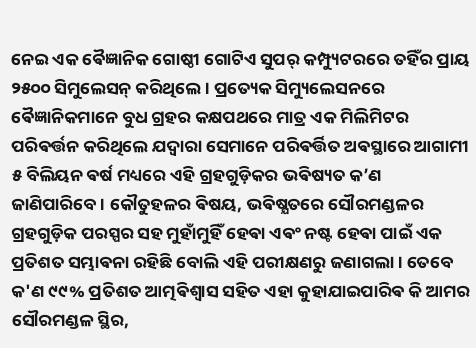ନେଇ ଏକ ଵୈଜ୍ଞାନିକ ଗୋଷ୍ଠୀ ଗୋଟିଏ ସୁପର୍ କମ୍ପ୍ୟୁଟରରେ ତହିଁର ପ୍ରାୟ ୨୫୦୦ ସିମୁଲେସନ୍ କରିଥିଲେ । ପ୍ରତ୍ୟେକ ସିମ୍ୟୁଲେସନରେ ଵୈଜ୍ଞାନିକମାନେ ବୁଧ ଗ୍ରହର କକ୍ଷପଥରେ ମାତ୍ର ଏକ ମିଲିମିଟର ପରିଵର୍ତ୍ତନ କରିଥିଲେ ଯଦ୍ଵାରା ସେମାନେ ପରିଵର୍ତ୍ତିତ ଅଵସ୍ଥାରେ ଆଗାମୀ ୫ ବିଲିୟନ ଵର୍ଷ ମଧ୍ୟରେ ଏହି ଗ୍ରହଗୁଡ଼ିକର ଭଵିଷ୍ୟତ କ’ଣ ଜାଣିପାରିବେ। କୌତୁହଳର ଵିଷୟ, ଭଵିଷ୍ଯତରେ ସୌରମଣ୍ଡଳର ଗ୍ରହଗୁଡ଼ିକ ପରସ୍ପର ସହ ମୁହାଁମୁହିଁ ହେଵା ଏଵଂ ନଷ୍ଟ ହେଵା ପାଇଁ ଏକ ପ୍ରତିଶତ ସମ୍ଭାଵନା ରହିଛି ବୋଲି ଏହି ପରୀକ୍ଷଣରୁ ଜଣାଗଲା । ତେବେ କ'ଣ ୯୯% ପ୍ରତିଶତ ଆତ୍ମଵିଶ୍ୱାସ ସହିତ ଏହା କୁହାଯାଇପାରିଵ କି ଆମର ସୌରମଣ୍ଡଳ ସ୍ଥିର,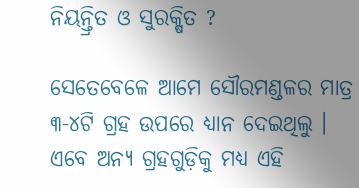ନିୟନ୍ତ୍ରିତ ଓ ସୁରକ୍ଷିତ ?

ସେତେବେଳେ ଆମେ ସୌରମଣ୍ଡଳର ମାତ୍ର ୩-୪ଟି ଗ୍ରହ ଉପରେ ଧ୍ୟାନ ଦେଇଥିଲୁ । ଏବେ ଅନ୍ୟ ଗ୍ରହଗୁଡ଼ିକୁ ମଧ୍ୟ ଏହି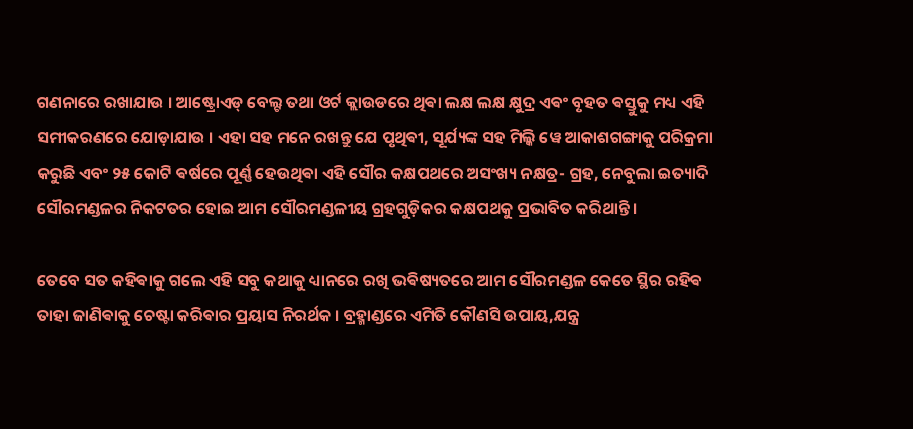ଗଣନାରେ ରଖାଯାଉ । ଆଷ୍ଟ୍ରୋଏଡ୍ ବେଲ୍ଟ ତଥା ଓର୍ଟ କ୍ଲାଉଡରେ ଥିଵା ଲକ୍ଷ ଲକ୍ଷ କ୍ଷୁଦ୍ର ଏଵଂ ବୃହତ ଵସ୍ତୁକୁ ମଧ୍ୟ ଏହି ସମୀକରଣରେ ଯୋଡ଼ାଯାଉ । ଏହା ସହ ମନେ ରଖନ୍ତୁ ଯେ ପୃଥିଵୀ, ସୂର୍ଯ୍ୟଙ୍କ ସହ ମିଲ୍କି ୱେ ଆକାଶଗଙ୍ଗାକୁ ପରିକ୍ରମା କରୁଛି ଏବଂ ୨୫ କୋଟି ଵର୍ଷରେ ପୂର୍ଣ୍ଣ ହେଉଥିଵା ଏହି ସୌର କକ୍ଷପଥରେ ଅସଂଖ୍ୟ ନକ୍ଷତ୍ର- ଗ୍ରହ, ନେବୁଲା ଇତ୍ୟାଦି ସୌରମଣ୍ଡଳର ନିକଟତର ହୋଇ ଆମ ସୌରମଣ୍ଡଳୀୟ ଗ୍ରହଗୁଡ଼ିକର କକ୍ଷପଥକୁ ପ୍ରଭାବିତ କରିଥାନ୍ତି ।

ତେବେ ସତ କହିଵାକୁ ଗଲେ ଏହି ସବୁ କଥାକୁ ଧ୍ୟାନରେ ରଖି ଭଵିଷ୍ୟତରେ ଆମ ସୌରମଣ୍ଡଳ କେତେ ସ୍ଥିର ରହିଵ ତାହା ଜାଣିଵାକୁ ଚେଷ୍ଟା କରିଵାର ପ୍ରୟାସ ନିରର୍ଥକ । ବ୍ରହ୍ମାଣ୍ଡରେ ଏମିତି କୌଣସି ଉପାୟ,ଯନ୍ତ୍ର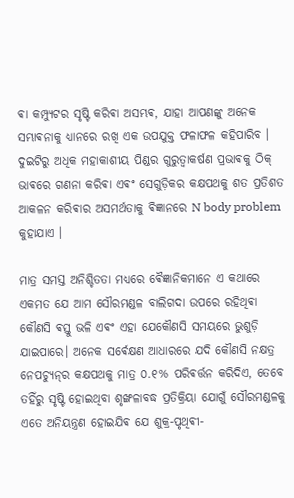ଵା କମ୍ପ୍ୟୁଟର ସୃଷ୍ଟି କରିଵା ଅସମ୍ଭଵ, ଯାହା ଆପଣଙ୍କୁ ଅନେକ ସମ୍ଭାଵନାକୁ ଧ୍ୟାନରେ ରଖି ଏକ ଉପଯୁକ୍ତ ଫଳାଫଳ କହିପାରିବ । ଦୁଇଟିରୁ ଅଧିକ ମହାକାଶୀୟ ପିଣ୍ଡର ଗୁରୁତ୍ବାକର୍ଷଣ ପ୍ରଭାଵକୁ ଠିକ୍ ଭାଵରେ ଗଣନା କରିଵା ଏଵଂ ସେଗୁଡ଼ିକର କକ୍ଷପଥକୁ ଶତ ପ୍ରତିଶତ ଆକଳନ କରିଵାର ଅସମର୍ଥତାକୁ ଵିଜ୍ଞାନରେ N body problem କୁହାଯାଏ ।

ମାତ୍ର ସମସ୍ତ ଅନିଶ୍ଚିତତା ମଧ୍ୟରେ ଵୈଜ୍ଞାନିକମାନେ ଏ କଥାରେ ଏକମତ ଯେ ଆମ ସୌରମଣ୍ଡଳ ବାଲିଗଦା ଉପରେ ରହିଥିଵା କୌଣସି ଵସ୍ତୁ ଭଳି ଏଵଂ ଏହା ଯେକୌଣସି ସମୟରେ ଭୁଶୁଡ଼ି ଯାଇପାରେ। ଅନେକ ସର୍ଵେକ୍ଷଣ ଆଧାରରେ ଯଦି କୌଣସି ନକ୍ଷତ୍ର ନେପଚ୍ୟୁନ୍‌ର କକ୍ଷପଥକୁ ମାତ୍ର ୦.୧% ପରିଵର୍ତ୍ତନ କରିଦିଏ, ତେବେ ତହିଁରୁ ସୃଷ୍ଟି ହୋଇଥିବା ଶୃଙ୍ଖଳାବଦ୍ଧ ପ୍ରତିକ୍ରିୟା ଯୋଗୁଁ ସୌରମଣ୍ଡଳକୁ ଏତେ ଅନିୟନ୍ତ୍ରଣ ହୋଇଯିଵ ଯେ ଶୁକ୍ର-ପୃଥିଵୀ-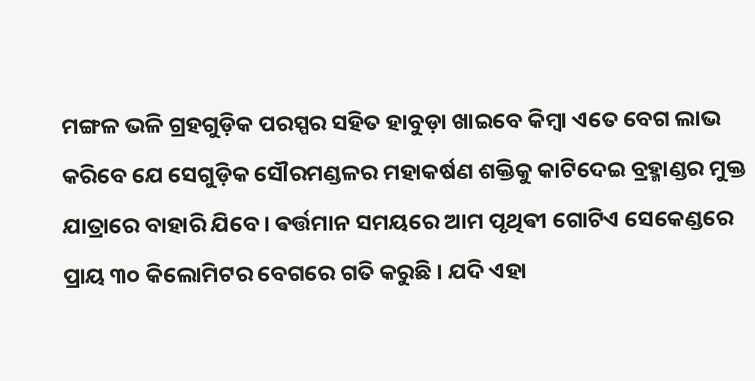ମଙ୍ଗଳ ଭଳି ଗ୍ରହଗୁଡ଼ିକ ପରସ୍ପର ସହିତ ହାବୁଡ଼ା ଖାଇବେ କିମ୍ବା ଏତେ ବେଗ ଲାଭ କରିବେ ଯେ ସେଗୁଡ଼ିକ ସୌରମଣ୍ଡଳର ମହାକର୍ଷଣ ଶକ୍ତିକୁ କାଟିଦେଇ ବ୍ରହ୍ମାଣ୍ଡର ମୁକ୍ତ ଯାତ୍ରାରେ ବାହାରି ଯିବେ। ଵର୍ତ୍ତମାନ ସମୟରେ ଆମ ପୃଥିଵୀ ଗୋଟିଏ ସେକେଣ୍ଡରେ ପ୍ରାୟ ୩୦ କିଲୋମିଟର ବେଗରେ ଗତି କରୁଛି । ଯଦି ଏହା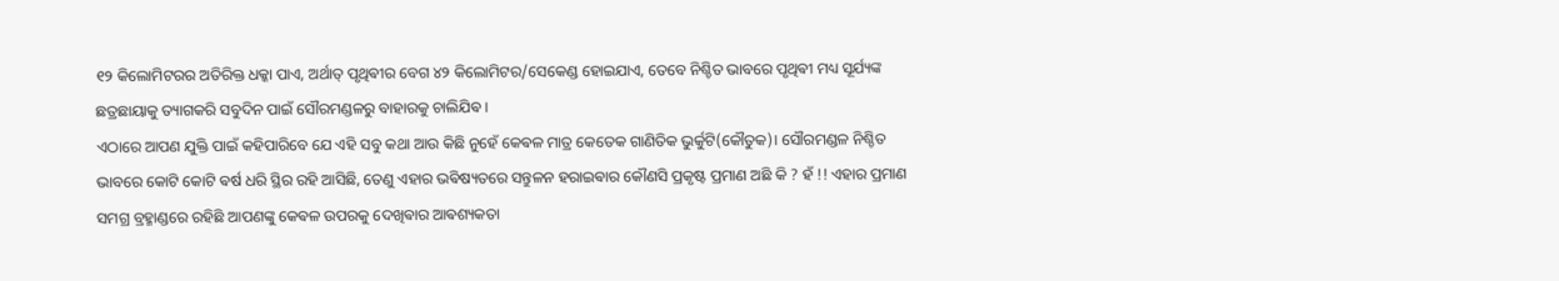୧୨ କିଲୋମିଟରର ଅତିରିକ୍ତ ଧକ୍କା ପାଏ, ଅର୍ଥାତ୍ ପୃଥିଵୀର ବେଗ ୪୨ କିଲୋମିଟର/ସେକେଣ୍ଡ ହୋଇଯାଏ, ତେବେ ନିଶ୍ଚିତ ଭାବରେ ପୃଥିଵୀ ମଧ୍ୟ ସୂର୍ଯ୍ୟଙ୍କ ଛତ୍ରଛାୟାକୁ ତ୍ୟାଗକରି ସବୁଦିନ ପାଇଁ ସୌରମଣ୍ଡଳରୁ ବାହାରକୁ ଚାଲିଯିଵ ।
ଏଠାରେ ଆପଣ ଯୁକ୍ତି ପାଇଁ କହିପାରିବେ ଯେ ଏହି ସବୁ କଥା ଆଉ କିଛି ନୁହେଁ କେଵଳ ମାତ୍ର କେତେକ ଗାଣିତିକ ଭୁର୍କୁଟି(କୌତୁକ)। ସୌରମଣ୍ଡଳ ନିଶ୍ଚିତ ଭାବରେ କୋଟି କୋଟି ଵର୍ଷ ଧରି ସ୍ଥିର ରହି ଆସିଛି, ତେଣୁ ଏହାର ଭଵିଷ୍ୟତରେ ସନ୍ତୁଳନ ହରାଇଵାର କୌଣସି ପ୍ରକୃଷ୍ଟ ପ୍ରମାଣ ଅଛି କି ? ହଁ !! ଏହାର ପ୍ରମାଣ ସମଗ୍ର ବ୍ରହ୍ମାଣ୍ଡରେ ରହିଛି ଆପଣଙ୍କୁ କେଵଳ ଉପରକୁ ଦେଖିଵାର ଆଵଶ୍ୟକତା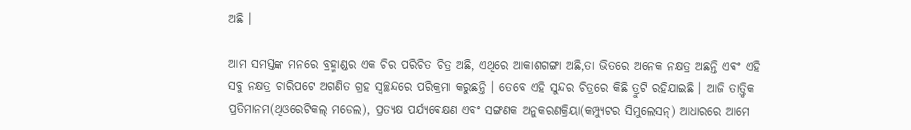ଅଛି ।

ଆମ ସମସ୍ତଙ୍କ ମନରେ ବ୍ରହ୍ମାଣ୍ଡର ଏକ ଚିର ପରିଚିତ ଚିତ୍ର ଅଛି, ଏଥିରେ ଆକାଶଗଙ୍ଗା ଅଛି,ତା ଭିତରେ ଅନେକ ନକ୍ଷତ୍ର ଅଛନ୍ତି ଏଵଂ ଏହି ସବୁ ନକ୍ଷତ୍ର ଚାରିପଟେ ଅଗଣିତ ଗ୍ରହ ସ୍ୱଚ୍ଛନ୍ଦରେ ପରିକ୍ରମା କରୁଛନ୍ତି । ତେବେ ଏହି ସୁନ୍ଦର ଚିତ୍ରରେ କିଛି ତ୍ରୁଟି ରହିଯାଇଛି । ଆଜି ତାତ୍ତ୍ଵିକ ପ୍ରତିମାନମ(ଥିଓରେଟିକଲ୍ ମଡେଲ), ପ୍ରତ୍ୟକ୍ଷ ପର୍ଯ୍ୟଵେକ୍ଷଣ ଏବଂ ସଙ୍ଗଣକ ଅନୁକରଣକ୍ରିୟା(କମ୍ପ୍ୟୁଟର ସିମୁଲେସନ୍) ଆଧାରରେ ଆମେ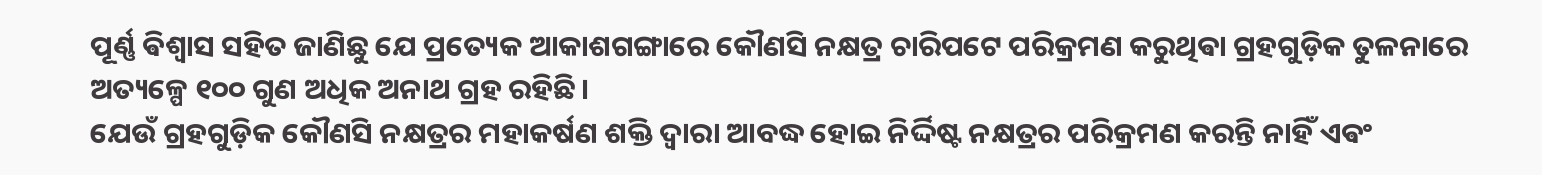ପୂର୍ଣ୍ଣ ଵିଶ୍ୱାସ ସହିତ ଜାଣିଛୁ ଯେ ପ୍ରତ୍ୟେକ ଆକାଶଗଙ୍ଗାରେ କୌଣସି ନକ୍ଷତ୍ର ଚାରିପଟେ ପରିକ୍ରମଣ କରୁଥିଵା ଗ୍ରହଗୁଡ଼ିକ ତୁଳନାରେ ଅତ୍ୟଳ୍ପେ ୧୦୦ ଗୁଣ ଅଧିକ ଅନାଥ ଗ୍ରହ ରହିଛି ।
ଯେଉଁ ଗ୍ରହଗୁଡ଼ିକ କୌଣସି ନକ୍ଷତ୍ରର ମହାକର୍ଷଣ ଶକ୍ତି ଦ୍ଵାରା ଆବଦ୍ଧ ହୋଇ ନିର୍ଦ୍ଦିଷ୍ଟ ନକ୍ଷତ୍ରର ପରିକ୍ରମଣ କରନ୍ତି ନାହିଁ ଏଵଂ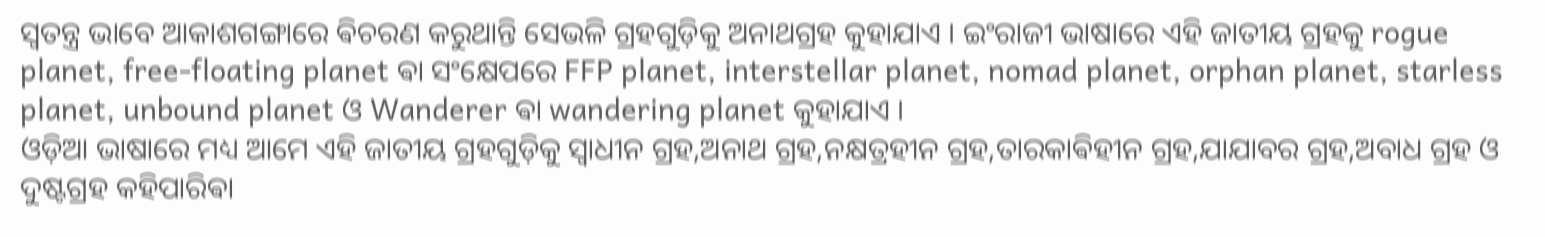ସ୍ଵତନ୍ତ୍ର ଭାବେ ଆକାଶଗଙ୍ଗାରେ ଵିଚରଣ କରୁଥାନ୍ତି ସେଭଳି ଗ୍ରହଗୁଡ଼ିକୁ ଅନାଥଗ୍ରହ କୁହାଯାଏ । ଇଂରାଜୀ ଭାଷାରେ ଏହି ଜାତୀୟ ଗ୍ରହକୁ rogue planet, free-floating planet ଵା ସଂକ୍ଷେପରେ FFP planet, interstellar planet, nomad planet, orphan planet, starless planet, unbound planet ଓ Wanderer ଵା wandering planet କୁହାଯାଏ ।‌
ଓଡ଼ିଆ ଭାଷାରେ ମଧ୍ୟ ଆମେ ଏହି ଜାତୀୟ ଗ୍ରହଗୁଡ଼ିକୁ ସ୍ଵାଧୀନ ଗ୍ରହ,ଅନାଥ ଗ୍ରହ,ନକ୍ଷତ୍ରହୀନ ଗ୍ରହ,ତାରକାଵିହୀନ ଗ୍ରହ,ଯାଯାବର ଗ୍ରହ,ଅବାଧ ଗ୍ରହ ଓ ଦୁଷ୍ଟଗ୍ରହ କହିପାରିଵା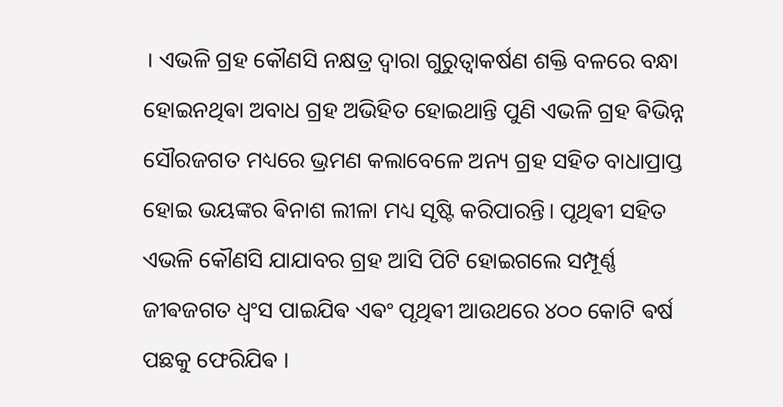। ଏଭଳି ଗ୍ରହ କୌଣସି ନକ୍ଷତ୍ର ଦ୍ଵାରା ଗୁରୁତ୍ବାକର୍ଷଣ ଶକ୍ତି ବଳରେ ବନ୍ଧା ହୋଇନଥିଵା ଅବାଧ ଗ୍ରହ ଅଭିହିତ ହୋଇଥାନ୍ତି ପୁଣି ଏଭଳି ଗ୍ରହ ଵିଭିନ୍ନ ସୌରଜଗତ ମଧ୍ୟରେ ଭ୍ରମଣ କଲାବେଳେ ଅନ୍ୟ ଗ୍ରହ ସହିତ ବାଧାପ୍ରାପ୍ତ ହୋଇ ଭୟଙ୍କର ଵିନାଶ ଲୀଳା ମଧ୍ୟ ସୃଷ୍ଟି କରିପାରନ୍ତି। ପୃଥିଵୀ ସହିତ ଏଭଳି କୌଣସି ଯାଯାବର ଗ୍ରହ ଆସି ପିଟି ହୋଇଗଲେ ସମ୍ପୂର୍ଣ୍ଣ ଜୀଵଜଗତ ଧ୍ଵଂସ ପାଇଯିଵ ଏଵଂ ପୃଥିଵୀ ଆଉଥରେ ୪୦୦ କୋଟି ଵର୍ଷ ପଛକୁ ଫେରିଯିଵ ।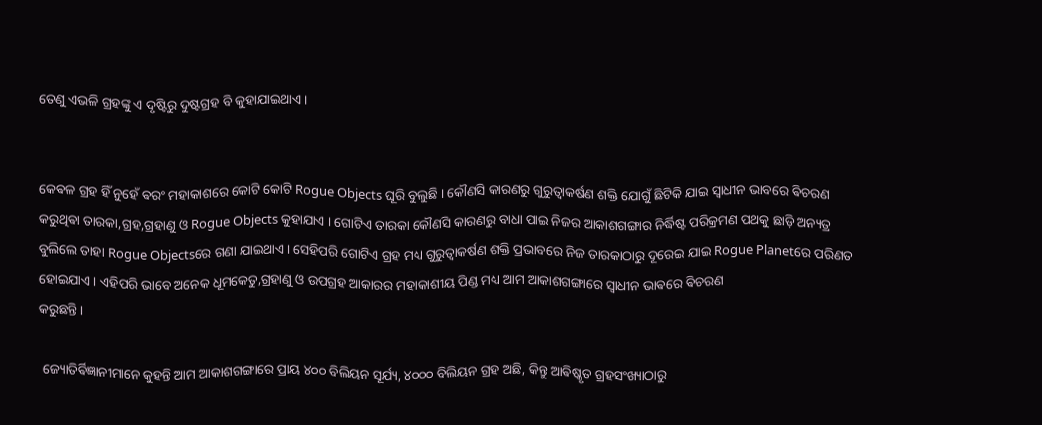ତେଣୁ ଏଭଳି ଗ୍ରହଙ୍କୁ ଏ ଦୃଷ୍ଟିରୁ ଦୁଷ୍ଟଗ୍ରହ ବି କୁହାଯାଇଥାଏ ।


କେଵଳ ଗ୍ରହ ହିଁ ନୁହେଁ ଵରଂ ମହାକାଶରେ କୋଟି କୋଟି Rogue Objects ଘୂରି ବୁଲୁଛି । କୌଣସି କାରଣରୁ ଗୁରୁତ୍ବାକର୍ଷଣ ଶକ୍ତି ଯୋଗୁଁ ଛିଟିକି ଯାଇ ସ୍ଵାଧୀନ ଭାବରେ ଵିଚରଣ କରୁଥିଵା ତାରକା,ଗ୍ରହ,ଗ୍ରହାଣୁ ଓ Rogue Objects କୁହାଯାଏ । ଗୋଟିଏ ତାରକା କୌଣସି କାରଣରୁ ବାଧା ପାଇ ନିଜର ଆକାଶଗଙ୍ଗାର ନିର୍ଦ୍ଧିଷ୍ଟ ପରିକ୍ରମଣ ପଥକୁ ଛାଡ଼ି ଅନ୍ୟତ୍ର ବୁଲିଲେ ତାହା Rogue Objectsରେ ଗଣା ଯାଇଥାଏ । ସେହିପରି ଗୋଟିଏ ଗ୍ରହ ମଧ୍ୟ ଗୁରୁତ୍ବାକର୍ଷଣ ଶକ୍ତି ପ୍ରଭାବରେ ନିଜ ତାରକାଠାରୁ ଦୂରେଇ ଯାଇ Rogue Planetରେ ପରିଣତ ହୋଇଯାଏ । ଏହିପରି ଭାବେ ଅନେକ ଧୂମକେତୁ,ଗ୍ରହାଣୁ ଓ ଉପଗ୍ରହ ଆକାରର ମହାକାଶୀୟ ପିଣ୍ଡ ମଧ୍ୟ ଆମ ଆକାଶଗଙ୍ଗାରେ ସ୍ଵାଧୀନ ଭାଵରେ ଵିଚରଣ
କରୁଛନ୍ତି।

 ଜ୍ୟୋତିର୍ଵିଜ୍ଞାନୀମାନେ କୁହନ୍ତି ଆମ ଆକାଶଗଙ୍ଗାରେ ପ୍ରାୟ ୪୦୦ ବିଲିୟନ ସୂର୍ଯ୍ୟ, ୪୦୦୦ ବିଲିୟନ ଗ୍ରହ ଅଛି, କିନ୍ତୁ ଆଵିଷ୍କୃତ ଗ୍ରହସଂଖ୍ୟାଠାରୁ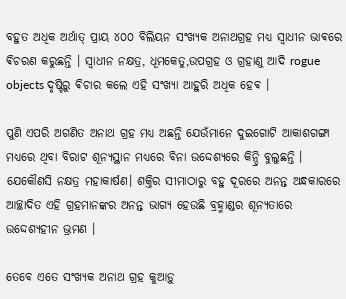ବହୁତ ଅଧିକ ଅର୍ଥାତ୍ ପ୍ରାୟ ୪୦୦ ବିଲିୟନ ସଂଖ୍ୟକ ଅନାଥଗ୍ରହ ମଧ୍ୟ ସ୍ଵାଧୀନ ଭାଵରେ ଵିଚରଣ କରୁଛନ୍ତି । ସ୍ଵାଧୀନ ନକ୍ଷତ୍ର, ଧୂମକେତୁ,ଉପଗ୍ରହ ଓ ଗ୍ରହାଣୁ ଆଦି rogue objects ଦୃଷ୍ଟିରୁ ଵିଚାର କଲେ ଏହି ସଂଖ୍ୟା ଆହୁରି ଅଧିକ ହେଵ ।

ପୁଣି ଏପରି ଅଗଣିତ ଅନାଥ ଗ୍ରହ ମଧ୍ୟ ଅଛନ୍ତି ଯେଉଁମାନେ ଦୁଇଗୋଟି ଆକାଶଗଙ୍ଗା ମଧ୍ୟରେ ଥିବା ବିରାଟ ଶୂନ୍ୟସ୍ଥାନ ମଧ୍ୟରେ ବିନା ଉଦ୍ଦେଶ୍ୟରେ କିନ୍ଦ୍ରି ବୁଲୁଛନ୍ତି । ଯେକୌଣସି ନକ୍ଷତ୍ର ମହାକାର୍ଷଣ। ଶକ୍ତିର ସୀମାଠାରୁ ବହୁ ଦୂରରେ ଅନନ୍ତ ଅନ୍ଧକାରରେ ଆଚ୍ଛାଦିତ ଏହି ଗ୍ରହମାନଙ୍କର ଅନନ୍ତ ଭାଗ୍ୟ ହେଉଛି ବ୍ରହ୍ମାଣ୍ଡର ଶୂନ୍ୟତାରେ ଉଦ୍ଦେଶ୍ୟହୀନ ଭ୍ରମଣ ।

ତେବେ ଏତେ ସଂଖ୍ୟକ ଅନାଥ ଗ୍ରହ କୁଆଡ଼ୁ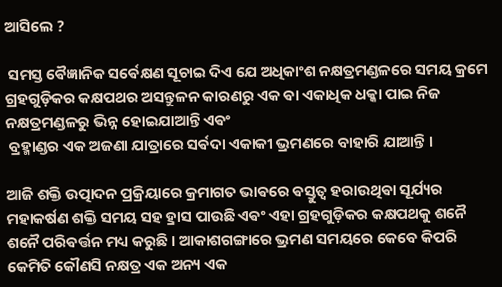ଆସିଲେ ?

 ସମସ୍ତ ଵୈଜ୍ଞାନିକ ସର୍ଵେକ୍ଷଣ ସୂଚାଇ ଦିଏ ଯେ ଅଧିକାଂଶ ନକ୍ଷତ୍ରମଣ୍ଡଳରେ ସମୟ କ୍ରମେ ଗ୍ରହଗୁଡ଼ିକର କକ୍ଷପଥର ଅସନ୍ତୁଳନ କାରଣରୁ ଏକ ଵା ଏକାଧିକ ଧକ୍କା ପାଇ ନିଜ ନକ୍ଷତ୍ରମଣ୍ଡଳରୁ ଭିନ୍ନ ହୋଇଯାଆନ୍ତି ଏଵଂ
 ବ୍ରହ୍ମାଣ୍ଡର ଏକ ଅଜଣା ଯାତ୍ରାରେ ସର୍ଵଦା ଏକାକୀ ଭ୍ରମଣରେ ବାହାରି ଯାଆନ୍ତି ।

ଆଜି ଶକ୍ତି ଉତ୍ପାଦନ ପ୍ରକ୍ରିୟାରେ କ୍ରମାଗତ ଭାଵରେ ଵସ୍ତୁତ୍ଵ ହରାଉଥିଵା ସୂର୍ଯ୍ୟର ମହାକର୍ଷଣ ଶକ୍ତି ସମୟ ସହ ହ୍ରାସ ପାଉଛି ଏଵଂ ଏହା ଗ୍ରହଗୁଡ଼ିକର କକ୍ଷପଥକୁ ଶନୈ ଶନୈ ପରିଵର୍ତ୍ତନ ମଧ୍ୟ କରୁଛି । ଆକାଶଗଙ୍ଗାରେ ଭ୍ରମଣ ସମୟରେ କେବେ କିପରି କେମିତି କୌଣସି ନକ୍ଷତ୍ର ଏକ ଅନ୍ୟ ଏକ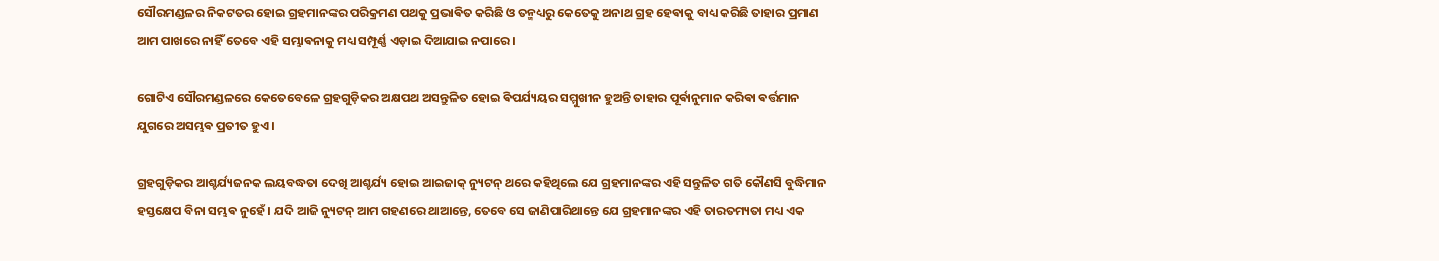ସୌରମଣ୍ଡଳର ନିକଟତର ହୋଇ ଗ୍ରହମାନଙ୍କର ପରିକ୍ରମଣ ପଥକୁ ପ୍ରଭାଵିତ କରିଛି ଓ ତନ୍ମଧ୍ୟରୁ କେତେକୁ ଅନାଥ ଗ୍ରହ ହେଵାକୁ ବାଧ୍ୟ କରିଛି ତାହାର ପ୍ରମାଣ ଆମ ପାଖରେ ନାହିଁ ତେବେ ଏହି ସମ୍ଭାଵନାକୁ ମଧ୍ୟ ସମ୍ପୂର୍ଣ୍ଣ ଏଡ଼ାଇ ଦିଆଯାଇ ନପାରେ ।

ଗୋଟିଏ ସୌରମଣ୍ଡଳରେ କେତେବେଳେ ଗ୍ରହଗୁଡ଼ିକର ଅକ୍ଷପଥ ଅସନ୍ତୁଳିତ ହୋଇ ଵିପର୍ଯ୍ୟୟର ସମ୍ମୁଖୀନ ହୁଅନ୍ତି ତାହାର ପୂର୍ଵାନୁମାନ କରିଵା ଵର୍ତ୍ତମାନ ଯୁଗରେ ଅସମ୍ଭଵ ପ୍ରତୀତ ହୁଏ ।

ଗ୍ରହଗୁଡ଼ିକର ଆଶ୍ଚର୍ଯ୍ୟଜନକ ଲୟବଦ୍ଧତା ଦେଖି ଆଶ୍ଚର୍ଯ୍ୟ ହୋଇ ଆଇଜାକ୍ ନ୍ୟୁଟନ୍ ଥରେ କହିଥିଲେ ଯେ ଗ୍ରହମାନଙ୍କର ଏହି ସନ୍ତୁଳିତ ଗତି କୌଣସି ବୁଦ୍ଧିମାନ ହସ୍ତକ୍ଷେପ ବିନା ସମ୍ଭଵ ନୁହେଁ । ଯଦି ଆଜି ନ୍ୟୁଟନ୍ ଆମ ଗହଣରେ ଥାଆନ୍ତେ, ତେବେ ସେ ଜାଣିପାରିଥାନ୍ତେ ଯେ ଗ୍ରହମାନଙ୍କର ଏହି ତାରତମ୍ୟତା ମଧ୍ୟ ଏକ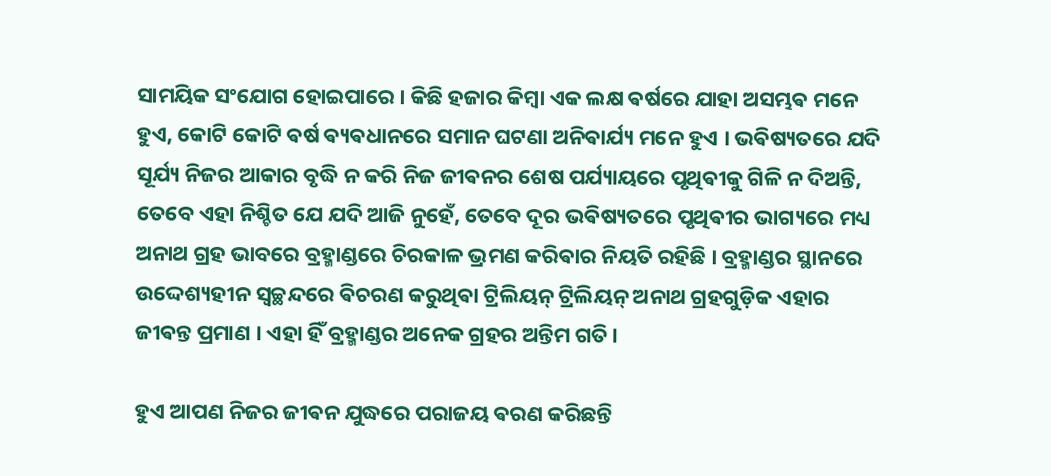ସାମୟିକ ସଂଯୋଗ ହୋଇପାରେ । କିଛି ହଜାର କିମ୍ବା ଏକ ଲକ୍ଷ ଵର୍ଷରେ ଯାହା ଅସମ୍ଭଵ ମନେ ହୁଏ, କୋଟି କୋଟି ଵର୍ଷ ଵ୍ୟଵଧାନରେ ସମାନ ଘଟଣା ଅନିଵାର୍ଯ୍ୟ ମନେ ହୁଏ । ଭଵିଷ୍ୟତରେ ଯଦି ସୂର୍ଯ୍ୟ ନିଜର ଆକାର ବୃଦ୍ଧି ନ କରି ନିଜ ଜୀଵନର ଶେଷ ପର୍ଯ୍ୟାୟରେ ପୃଥିଵୀକୁ ଗିଳି ନ ଦିଅନ୍ତି, ତେବେ ଏହା ନିଶ୍ଚିତ ଯେ ଯଦି ଆଜି ନୁହେଁ, ତେବେ ଦୂର ଭଵିଷ୍ୟତରେ ପୃଥିଵୀର ଭାଗ୍ୟରେ ମଧ୍ୟ ଅନାଥ ଗ୍ରହ ଭାବରେ ବ୍ରହ୍ମାଣ୍ଡରେ ଚିରକାଳ ଭ୍ରମଣ କରିଵାର ନିୟତି ରହିଛି । ବ୍ରହ୍ମାଣ୍ଡର ସ୍ଥାନରେ ଉଦ୍ଦେଶ୍ୟହୀନ ସ୍ୱଚ୍ଛନ୍ଦରେ ଵିଚରଣ କରୁଥିଵା ଟ୍ରିଲିୟନ୍ ଟ୍ରିଲିୟନ୍ ଅନାଥ ଗ୍ରହଗୁଡ଼ିକ ଏହାର ଜୀଵନ୍ତ ପ୍ରମାଣ । ଏହା ହିଁ ବ୍ରହ୍ମାଣ୍ଡର ଅନେକ ଗ୍ରହର ଅନ୍ତିମ ଗତି।

ହୁଏ ଆପଣ ନିଜର ଜୀଵନ ଯୁଦ୍ଧରେ ପରାଜୟ ଵରଣ କରିଛନ୍ତି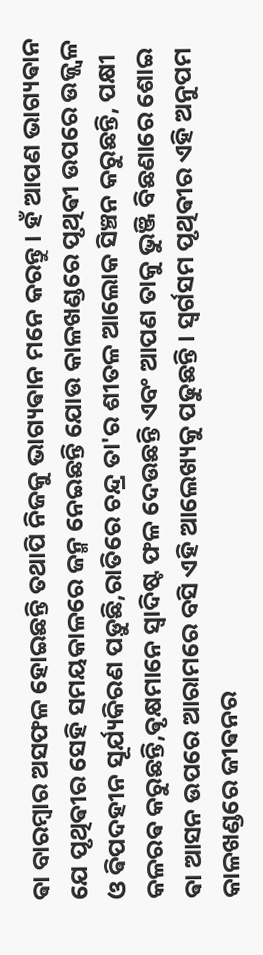ଵା ବାରମ୍ବାର ଅସଫଳ ହୋଇଛନ୍ତି ତଥାପି ନିଜକୁ ଭାଗ୍ୟଵାନ ମନେ କରନ୍ତୁ । ହଁ ଆପଣ ଭାଗ୍ୟଵାନ ଯେ ପୃଥିଵୀର ସେହି ସମୟକାଳରେ ଜନ୍ମ ନେଇଛନ୍ତି ଯୋଉ କାଳଖଣ୍ଡରେ ପୃଥିଵୀ ଉପରେ ଉଜ୍ଜ୍ୱଳ ଓ ଵିପଦହୀନ ସୂର୍ଯ୍ୟକିରଣ ପଡ଼ୁଛି,ରାତିରେ ଚନ୍ଦ୍ର ତା'ର ଶୀତଳ ଆଲୋକ ସିଞ୍ଚନ କରୁଛନ୍ତି, ପକ୍ଷୀ କଳରଵ କରୁଛନ୍ତି,ଵୃକ୍ଷମାନେ ସ୍ଵାଦିଷ୍ଟ ଫଳ ଦେଉଛନ୍ତି ଏବଂ ଆପଣ ତାକୁ ଭୁଞ୍ଜି ବିଛଣାରେ ଶୋଇ ଵା ଆସନ ଉପରେ ଆରାମରେ ବସି ଏହି ଆଲେଖ୍ୟକୁ ପଢୁଛନ୍ତି । ସ୍ଵର୍ଗସମ ପୃଥିଵୀର ଏହି ଅନୁପମ କାଳଖଣ୍ଡରେ ଜୀଵନର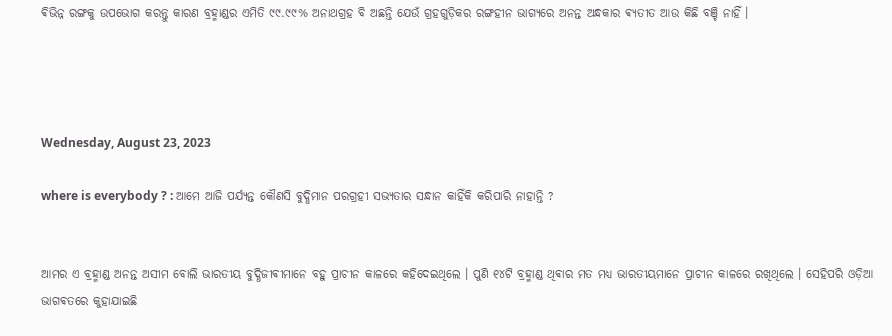ଵିଭିନ୍ନ ରଙ୍ଗକୁ ଉପଭୋଗ କରନ୍ତୁ କାରଣ ବ୍ରହ୍ମାଣ୍ଡର ଏମିତି ୯୯.୯୯% ଅନାଥଗ୍ରହ ବି ଅଛନ୍ତି ଯେଉଁ ଗ୍ରହଗୁଡ଼ିକର ରଙ୍ଗହୀନ ଭାଗ୍ୟରେ ଅନନ୍ତ ଅନ୍ଧକାର ଵ୍ୟତୀତ ଆଉ କିଛି ବଞ୍ଚି ନାହିଁ ।




Wednesday, August 23, 2023

where is everybody ? : ଆମେ ଆଜି ପର୍ଯ୍ୟନ୍ତ କୌଣସି ବୁଦ୍ଧିମାନ ପରଗ୍ରହୀ ସଭ୍ୟତାର ସନ୍ଧାନ କାହିଁକି କରିପାରି ନାହାନ୍ତି ?


ଆମର ଏ ବ୍ରହ୍ମାଣ୍ଡ ଅନନ୍ତ ଅସୀମ ବୋଲି ଭାରତୀୟ ବୁଦ୍ଧିଜୀଵୀମାନେ ବହୁ ପ୍ରାଚୀନ କାଳରେ କହିଦେଇଥିଲେ ‌। ପୁଣି ୧୪ଟି ବ୍ରହ୍ମାଣ୍ଡ ଥିଵାର ମତ ମଧ୍ୟ ଭାରତୀୟମାନେ ପ୍ରାଚୀନ କାଳରେ ରଖିଥିଲେ । ସେହିପରି ଓଡ଼ିଆ ଭାଗଵତରେ କୁହାଯାଇଛି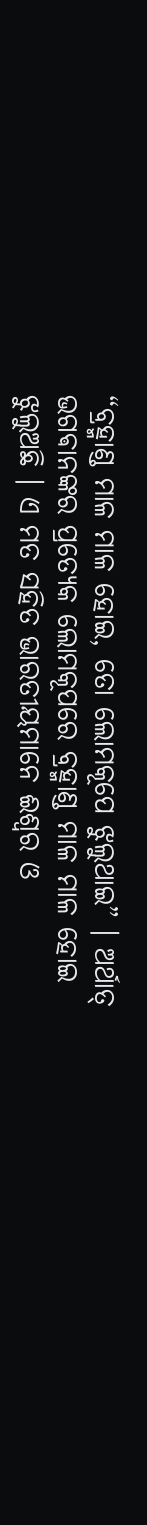“ବ୍ରହ୍ମାଣ୍ଡ ମାଳ ମାଳ ହୋଇ, ତୋ ଲୋମକୂପେ ଝୁଲୁଥାଇ” । ଅର୍ଥାତ୍ ଭଗଵାନଙ୍କର ପ୍ରତ୍ୟେକ ଲୋମକୂପରେ ବ୍ରହ୍ମାଣ୍ଡ ମାଳ ମାଳ ହୋଇ ଝୁଲୁଅଛି । ଏ ମତ ସହିତ ଭାରତୀୟମାନେ ଈଶ୍ଵର ଓ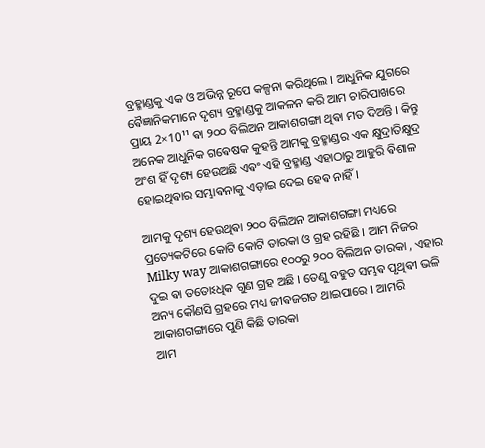ବ୍ରହ୍ମାଣ୍ଡକୁ ଏକ ଓ ଅଭିନ୍ନ ରୂପେ କଳ୍ପନା କରିଥିଲେ । ଆଧୁନିକ ଯୁଗରେ ଵୈଜ୍ଞାନିକମାନେ ଦୃଶ୍ୟ ବ୍ରହ୍ମାଣ୍ଡକୁ ଆକଳନ କରି ଆମ ଚାରିପାଖରେ ପ୍ରାୟ 2×10¹¹ ଵା ୨୦୦ ବିଲିଅନ ଆକାଶଗଙ୍ଗା ଥିଵା ମତ ଦିଅନ୍ତି । କିନ୍ତୁ ଅନେକ ଆଧୁନିକ ଗଵେଷକ କୁହନ୍ତି ଆମକୁ ବ୍ରହ୍ମାଣ୍ଡର ଏକ କ୍ଷୁଦ୍ରାତିକ୍ଷୁଦ୍ର ଅଂଶ ହିଁ ଦୃଶ୍ୟ ହେଉଅଛି ଏଵଂ ଏହି ବ୍ରହ୍ମାଣ୍ଡ ଏହାଠାରୁ ଆହୁରି ଵିଶାଳ ହୋଇଥିଵାର ସମ୍ଭାଵନାକୁ ଏଡ଼ାଇ ଦେଇ ହେଵ ନାହିଁ ।

ଆମକୁ ଦୃଶ୍ୟ ହେଉଥିଵା ୨୦୦ ବିଲିଅନ ଆକାଶଗଙ୍ଗା ମଧ୍ୟରେ ପ୍ରତ୍ୟେକଟିରେ କୋଟି କୋଟି ତାରକା ଓ ଗ୍ରହ ରହିଛି । ଆମ ନିଜର Milky way ଆକାଶଗଙ୍ଗାରେ ୧୦୦ରୁ ୨୦୦ ବିଲିଅନ ତାରକା , ଏହାର ଦୁଇ ଵା ତତୋଽଧିକ ଗୁଣ ଗ୍ରହ ଅଛି । ତେଣୁ ବହୁତ ସମ୍ଭଵ ପୃଥିଵୀ ଭଳି ଅନ୍ୟ କୌଣସି ଗ୍ରହରେ ମଧ୍ୟ ଜୀଵଜଗତ ଥାଇପାରେ । ଆମରି ଆକାଶଗଙ୍ଗାରେ ପୁଣି କିଛି ତାରକା
ଆମ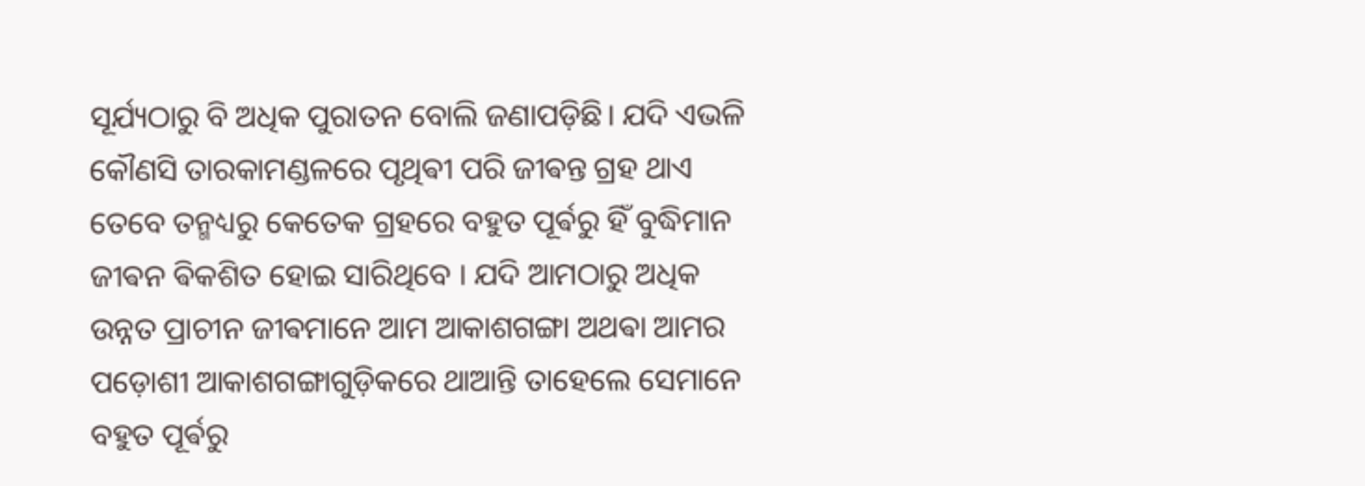ସୂର୍ଯ୍ୟଠାରୁ ବି ଅଧିକ ପୁରାତନ ବୋଲି ଜଣାପଡ଼ିଛି। ଯଦି ଏଭଳି କୌଣସି ତାରକାମଣ୍ଡଳରେ ପୃଥିଵୀ ପରି ଜୀଵନ୍ତ ଗ୍ରହ ଥାଏ ତେବେ ତନ୍ମଧ୍ୟରୁ କେତେକ ଗ୍ରହରେ ବହୁତ ପୂର୍ଵରୁ ହିଁ ବୁଦ୍ଧିମାନ ଜୀଵନ ଵିକଶିତ ହୋଇ ସାରିଥିବେ । ଯଦି ଆମଠାରୁ ଅଧିକ ଉନ୍ନତ ପ୍ରାଚୀନ ଜୀଵମାନେ ଆମ ଆକାଶଗଙ୍ଗା ଅଥଵା ଆମର ପଡ଼ୋଶୀ ଆକାଶଗଙ୍ଗାଗୁଡ଼ିକରେ ଥାଆନ୍ତି ତାହେଲେ ସେମାନେ ବହୁତ ପୂର୍ଵରୁ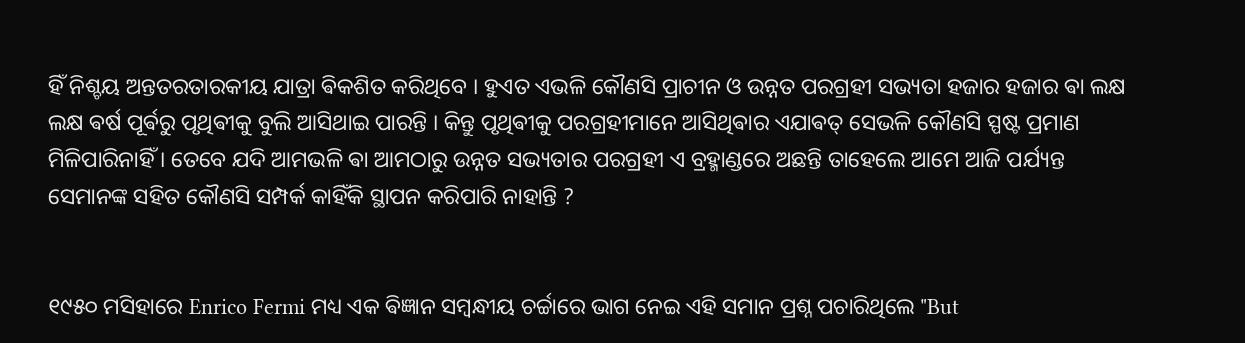ହିଁ ନିଶ୍ଚୟ ଅନ୍ତତରତାରକୀୟ ଯାତ୍ରା ଵିକଶିତ କରିଥିବେ । ହୁଏତ ଏଭଳି କୌଣସି ପ୍ରାଚୀନ ଓ ଉନ୍ନତ ପରଗ୍ରହୀ ସଭ୍ୟତା ହଜାର ହଜାର ଵା ଲକ୍ଷ ଲକ୍ଷ ଵର୍ଷ ପୂର୍ଵରୁ ପୃଥିଵୀକୁ ବୁଲି ଆସିଥାଇ ପାରନ୍ତି । କିନ୍ତୁ ପୃଥିଵୀକୁ ପରଗ୍ରହୀମାନେ ଆସିଥିଵାର ଏଯାଵତ୍ ସେଭଳି କୌଣସି ସ୍ପଷ୍ଟ ପ୍ରମାଣ ମିଳିପାରିନାହିଁ । ତେବେ ଯଦି ଆମଭଳି ଵା ଆମଠାରୁ ଉନ୍ନତ ସଭ୍ୟତାର ପରଗ୍ରହୀ ଏ ବ୍ରହ୍ମାଣ୍ଡରେ ଅଛନ୍ତି ତାହେଲେ ଆମେ ଆଜି ପର୍ଯ୍ୟନ୍ତ ସେମାନଙ୍କ ସହିତ କୌଣସି ସମ୍ପର୍କ କାହିଁକି ସ୍ଥାପନ କରିପାରି ନାହାନ୍ତି ?


୧୯୫୦ ମସିହାରେ Enrico Fermi ମଧ୍ୟ ଏକ ଵିଜ୍ଞାନ ସମ୍ବନ୍ଧୀୟ ଚର୍ଚ୍ଚାରେ ଭାଗ ନେଇ ଏହି ସମାନ ପ୍ରଶ୍ନ ପଚାରିଥିଲେ "But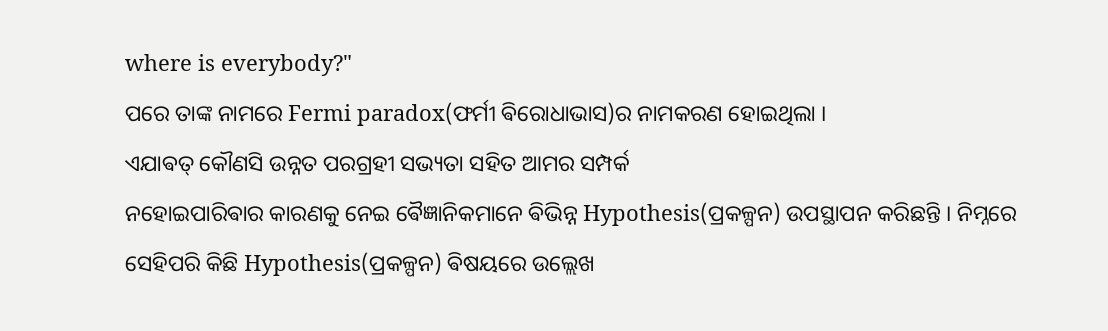where is everybody?"
ପରେ ତାଙ୍କ ନାମରେ Fermi paradox(ଫର୍ମୀ ଵିରୋଧାଭାସ)ର ନାମକରଣ ହୋଇଥିଲା ।
ଏଯାଵତ୍ କୌଣସି ଉନ୍ନତ ପରଗ୍ରହୀ ସଭ୍ୟତା ସହିତ ଆମର ସମ୍ପର୍କ
ନହୋଇପାରିଵାର କାରଣକୁ ନେଇ ଵୈଜ୍ଞାନିକମାନେ ଵିଭିନ୍ନ Hypothesis(ପ୍ରକଳ୍ପନ) ଉପସ୍ଥାପନ କରିଛନ୍ତି । ନିମ୍ନରେ ସେହିପରି କିଛି Hypothesis(ପ୍ରକଳ୍ପନ) ଵିଷୟରେ ଉଲ୍ଲେଖ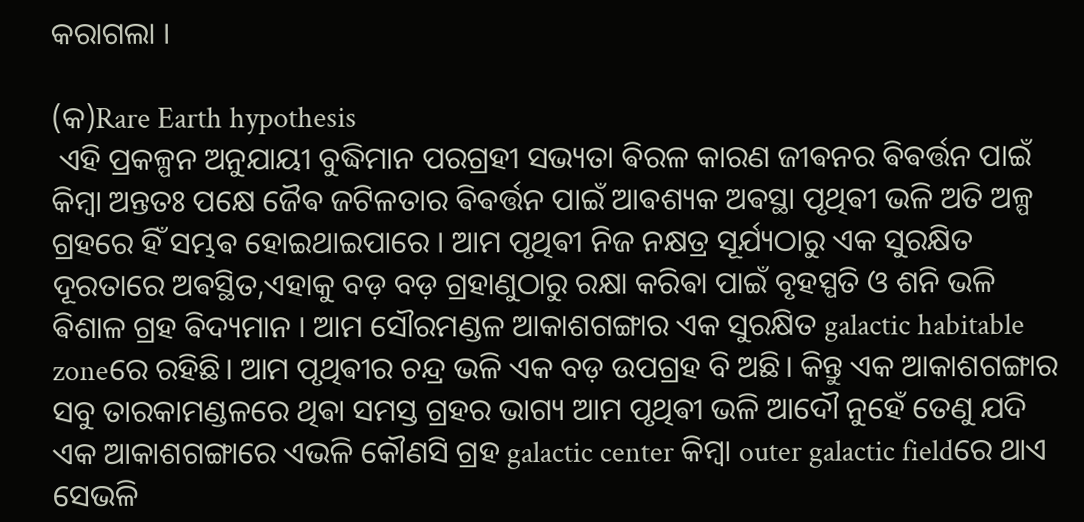କରାଗଲା ।

(କ)Rare Earth hypothesis
 ଏହି ପ୍ରକଳ୍ପନ ଅନୁଯାୟୀ ବୁଦ୍ଧିମାନ ପରଗ୍ରହୀ ସଭ୍ୟତା ଵିରଳ କାରଣ ଜୀଵନର ଵିଵର୍ତ୍ତନ ପାଇଁ କିମ୍ବା ଅନ୍ତତଃ ପକ୍ଷେ ଜୈଵ ଜଟିଳତାର ଵିଵର୍ତ୍ତନ ପାଇଁ ଆଵଶ୍ୟକ ଅଵସ୍ଥା ପୃଥିଵୀ ଭଳି ଅତି ଅଳ୍ପ ଗ୍ରହରେ ହିଁ ସମ୍ଭଵ ହୋଇଥାଇପାରେ । ଆମ ପୃଥିଵୀ ନିଜ ନକ୍ଷତ୍ର ସୂର୍ଯ୍ୟଠାରୁ ଏକ ସୁରକ୍ଷିତ ଦୂରତାରେ ଅଵସ୍ଥିତ,ଏହାକୁ ବଡ଼ ବଡ଼ ଗ୍ରହାଣୁଠାରୁ ରକ୍ଷା କରିଵା ପାଇଁ ବୃହସ୍ପତି ଓ ଶନି ଭଳି ଵିଶାଳ ଗ୍ରହ ଵିଦ୍ୟମାନ । ଆମ ସୌରମଣ୍ଡଳ ଆକାଶଗଙ୍ଗାର ଏକ ସୁରକ୍ଷିତ galactic habitable zoneରେ ରହିଛି। ଆମ ପୃଥିଵୀର ଚନ୍ଦ୍ର ଭଳି ଏକ ବଡ଼ ଉପଗ୍ରହ ବି ଅଛି। କିନ୍ତୁ ଏକ ଆକାଶଗଙ୍ଗାର ସବୁ ତାରକାମଣ୍ଡଳରେ ଥିଵା ସମସ୍ତ ଗ୍ରହର ଭାଗ୍ୟ ଆମ ପୃଥିଵୀ ଭଳି ଆଦୌ ନୁହେଁ ତେଣୁ ଯଦି ଏକ ଆକାଶଗଙ୍ଗାରେ ଏଭଳି କୌଣସି ଗ୍ରହ galactic center କିମ୍ବା outer galactic fieldରେ ଥାଏ ସେଭଳି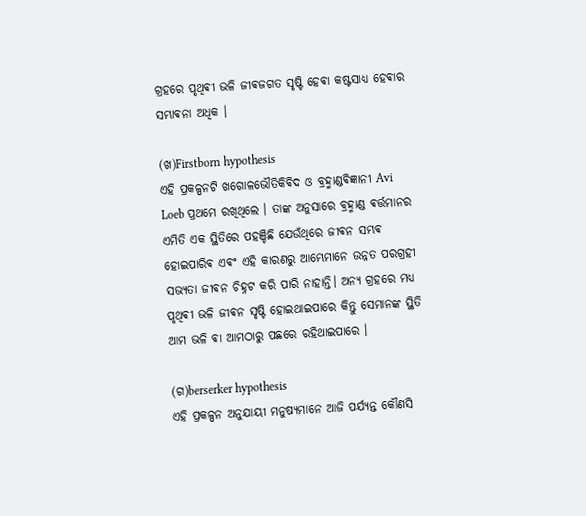ଗ୍ରହରେ ପୃଥିଵୀ ଭଳି ଜୀଵଜଗତ ସୃଷ୍ଟି ହେଵା କଷ୍ଟସାଧ୍ୟ ହେଵାର ସମ୍ଭାଵନା ଅଧିକ ।

(ଖ)Firstborn hypothesis
ଏହି ପ୍ରକଳ୍ପନଟି ଖଗୋଳଭୌତିକିଵିଦ ଓ ବ୍ରହ୍ମାଣ୍ଡଵିଜ୍ଞାନୀ Avi Loeb ପ୍ରଥମେ ରଖିଥିଲେ । ତାଙ୍କ ଅନୁସାରେ ବ୍ରହ୍ମାଣ୍ଡ ଵର୍ତ୍ତମାନର ଏମିତି ଏକ ସ୍ଥିତିରେ ପହଞ୍ଚିଛି ଯେଉଁଥିରେ ଜୀଵନ ସମ୍ଭଵ ହୋଇପାରିଵ ଏଵଂ ଏହି କାରଣରୁ ଆମ୍ଭେମାନେ ଉନ୍ନତ ପରଗ୍ରହୀ ସଭ୍ୟତା ଜୀଵନ ଚିହ୍ନଟ କରି ପାରି ନାହାନ୍ତି। ଅନ୍ୟ ଗ୍ରହରେ ମଧ୍ୟ ପୃଥିଵୀ ଭଳି ଜୀଵନ ସୃଷ୍ଟି ହୋଇଥାଇପାରେ କିନ୍ତୁ ସେମାନଙ୍କ ସ୍ଥିତି ଆମ ଭଳି ଵା ଆମଠାରୁ ପଛରେ ରହିଥାଇପାରେ ।

(ଗ)berserker hypothesis
ଏହି ପ୍ରକଳ୍ପନ ଅନୁଯାୟୀ ମନୁଷ୍ୟମାନେ ଆଜି ପର୍ଯ୍ୟନ୍ତ କୌଣସି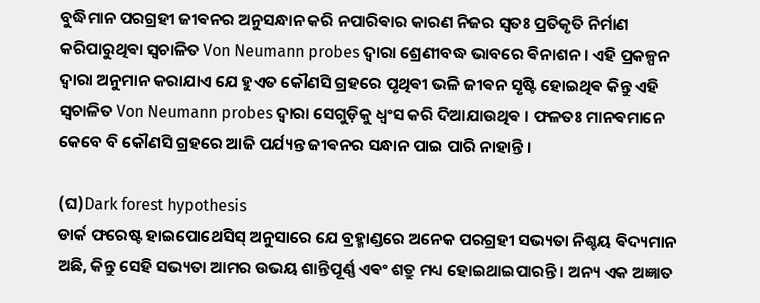ବୁଦ୍ଧିମାନ ପରଗ୍ରହୀ ଜୀଵନର ଅନୁସନ୍ଧାନ କରି ନପାରିଵାର କାରଣ ନିଜର ସ୍ଵତଃ ପ୍ରତିକୃତି ନିର୍ମାଣ କରିପାରୁଥିଵା ସ୍ଵଚାଳିତ Von Neumann probes ଦ୍ଵାରା ଶ୍ରେଣୀବଦ୍ଧ ଭାବରେ ଵିନାଶନ । ଏହି ପ୍ରକଳ୍ପନ ଦ୍ଵାରା ଅନୁମାନ କରାଯାଏ ଯେ ହୁଏତ କୌଣସି ଗ୍ରହରେ ପୃଥିଵୀ ଭଳି ଜୀଵନ ସୃଷ୍ଟି ହୋଇଥିଵ କିନ୍ତୁ ଏହି ସ୍ଵଚାଳିତ Von Neumann probes ଦ୍ଵାରା ସେଗୁଡ଼ିକୁ ଧ୍ଵଂସ କରି ଦିଆଯାଉଥିଵ । ଫଳତଃ ମାନଵମାନେ କେବେ ବି କୌଣସି ଗ୍ରହରେ ଆଜି ପର୍ଯ୍ୟନ୍ତ ଜୀଵନର ସନ୍ଧାନ ପାଇ ପାରି ନାହାନ୍ତି ।‌

(ଘ)Dark forest hypothesis
ଡାର୍କ ଫରେଷ୍ଟ ହାଇପୋଥେସିସ୍ ଅନୁସାରେ ଯେ ବ୍ରହ୍ମାଣ୍ଡରେ ଅନେକ ପରଗ୍ରହୀ ସଭ୍ୟତା ନିଶ୍ଚୟ ଵିଦ୍ୟମାନ ଅଛି, କିନ୍ତୁ ସେହି ସଭ୍ୟତା ଆମର ଉଭୟ ଶାନ୍ତିପୂର୍ଣ୍ଣ ଏଵଂ ଶତ୍ରୁ ମଧ୍ୟ ହୋଇଥାଇପାରନ୍ତି । ଅନ୍ୟ ଏକ ଅଜ୍ଞାତ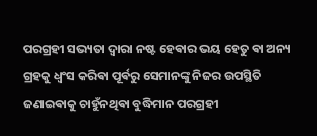ପରଗ୍ରହୀ ସଭ୍ୟତା ଦ୍ୱାରା ନଷ୍ଟ ହେଵାର ଭୟ ହେତୁ ଵା ଅନ୍ୟ ଗ୍ରହକୁ ଧ୍ଵଂସ କରିଵା ପୂର୍ଵରୁ ସେମାନଙ୍କୁ ନିଜର ଉପସ୍ଥିତି ଜଣାଇଵାକୁ ଚାହୁଁନଥିଵା ବୁଦ୍ଧିମାନ ପରଗ୍ରହୀ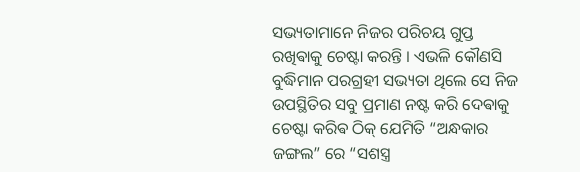ସଭ୍ୟତାମାନେ ନିଜର ପରିଚୟ ଗୁପ୍ତ ରଖିଵାକୁ ଚେଷ୍ଟା କରନ୍ତି । ଏଭଳି କୌଣସି ବୁଦ୍ଧିମାନ ପରଗ୍ରହୀ ସଭ୍ୟତା ଥିଲେ ସେ ନିଜ ଉପସ୍ଥିତିର ସବୁ ପ୍ରମାଣ ନଷ୍ଟ କରି ଦେଵାକୁ ଚେଷ୍ଟା କରିଵ ଠିକ୍ ଯେମିତି “ଅନ୍ଧକାର ଜଙ୍ଗଲ” ରେ “ସଶସ୍ତ୍ର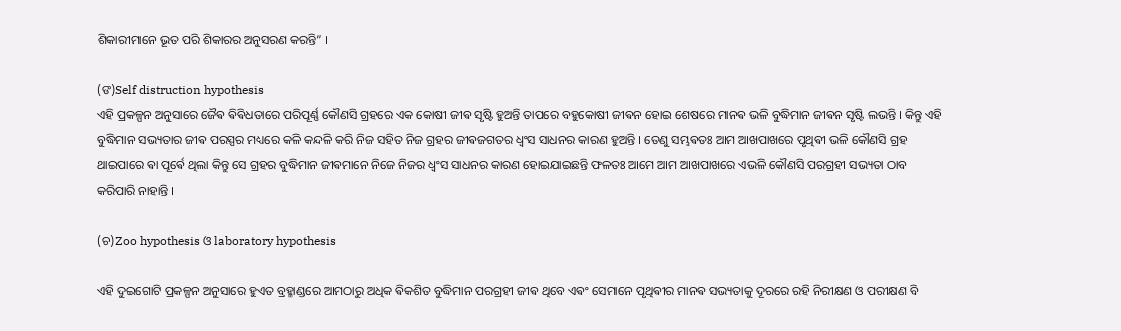ଶିକାରୀମାନେ ଭୂତ ପରି ଶିକାରର ଅନୁସରଣ କରନ୍ତି” ।

(ଙ)Self distruction hypothesis
ଏହି ପ୍ରକଳ୍ପନ ଅନୁସାରେ ଜୈଵ ଵିଵିଧତାରେ ପରିପୂର୍ଣ୍ଣ କୌଣସି ଗ୍ରହରେ ଏକ କୋଷୀ ଜୀଵ ସୃଷ୍ଟି ହୁଅନ୍ତି ତାପରେ ବହୁକୋଷୀ ଜୀଵନ ହୋଇ ଶେଷରେ ମାନଵ ଭଳି ବୁଦ୍ଧିମାନ ଜୀଵନ ସୃଷ୍ଟି ଲଭନ୍ତି । କିନ୍ତୁ ଏହି ବୁଦ୍ଧିମାନ ସଭ୍ୟତାର ଜୀଵ ପରସ୍ପର ମଧ୍ୟରେ କଳି କନ୍ଦଳି କରି ନିଜ ସହିତ ନିଜ ଗ୍ରହର ଜୀଵଜଗତର ଧ୍ଵଂସ ସାଧନର କାରଣ ହୁଅନ୍ତି । ତେଣୁ ସମ୍ଭଵତଃ ଆମ ଆଖପାଖରେ ପୃଥିଵୀ ଭଳି କୌଣସି ଗ୍ରହ ଥାଇପାରେ ଵା ପୂର୍ଵେ ଥିଲା କିନ୍ତୁ ସେ ଗ୍ରହର ବୁଦ୍ଧିମାନ ଜୀଵମାନେ ନିଜେ ନିଜର ଧ୍ଵଂସ ସାଧନର କାରଣ ହୋଇଯାଇଛନ୍ତି ଫଳତଃ ଆମେ ଆମ ଆଖପାଖରେ ଏଭଳି କୌଣସି ପରଗ୍ରହୀ ସଭ୍ୟତା ଠାବ କରିପାରି ନାହାନ୍ତି ।

(ଚ)Zoo hypothesis ଓ laboratory hypothesis

ଏହି ଦୁଇଗୋଟି ପ୍ରକଳ୍ପନ ଅନୁସାରେ ହୁଏତ ବ୍ରହ୍ମାଣ୍ଡରେ ଆମଠାରୁ ଅଧିକ ଵିକଶିତ ବୁଦ୍ଧିମାନ ପରଗ୍ରହୀ ଜୀଵ ଥିବେ ଏଵଂ ସେମାନେ ପୃଥିଵୀର ମାନଵ ସଭ୍ୟତାକୁ ଦୂରରେ ରହି ନିରୀକ୍ଷଣ ଓ ପରୀକ୍ଷଣ ବି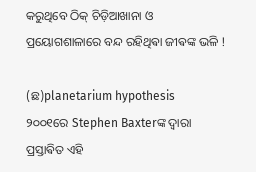କରୁଥିବେ ଠିକ୍ ଚିଡ଼ିଆଖାନା ଓ ପ୍ରୟୋଗଶାଳାରେ ବନ୍ଦ ରହିଥିଵା ଜୀଵଙ୍କ ଭଳି !

(ଛ)planetarium hypothesis
୨୦୦୧ରେ Stephen Baxterଙ୍କ ଦ୍ଵାରା ପ୍ରସ୍ତାଵିତ ଏହି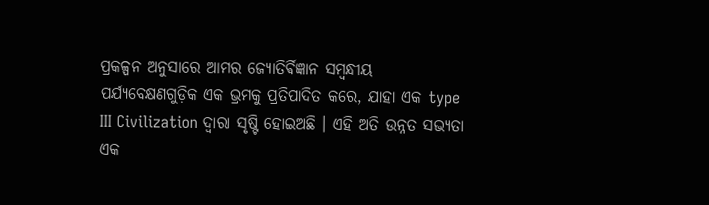ପ୍ରକଳ୍ପନ ଅନୁସାରେ ଆମର ଜ୍ୟୋତିର୍ଵିଜ୍ଞାନ ସମ୍ବନ୍ଧୀୟ ପର୍ଯ୍ୟବେକ୍ଷଣଗୁଡ଼ିକ ଏକ ଭ୍ରମକୁ ପ୍ରତିପାଦିତ କରେ, ଯାହା ଏକ type III Civilization ଦ୍ୱାରା ସୃଷ୍ଟି ହୋଇଅଛି । ଏହି ଅତି ଉନ୍ନତ ସଭ୍ୟତା ଏକ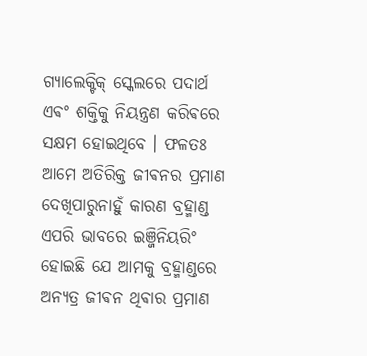ଗ୍ୟାଲେକ୍ଟିକ୍ ସ୍କେଲରେ ପଦାର୍ଥ ଏଵଂ ଶକ୍ତିକୁ ନିୟନ୍ତ୍ରଣ କରିଵରେ ସକ୍ଷମ ହୋଇଥିବେ । ଫଳତଃ ଆମେ ଅତିରିକ୍ତ ଜୀଵନର ପ୍ରମାଣ ଦେଖିପାରୁନାହୁଁ କାରଣ ବ୍ରହ୍ମାଣ୍ଡ ଏପରି ଭାବରେ ଇଞ୍ଜିନିୟରିଂ ହୋଇଛି ଯେ ଆମକୁ ବ୍ରହ୍ମାଣ୍ଡରେ ଅନ୍ୟତ୍ର ଜୀଵନ ଥିଵାର ପ୍ରମାଣ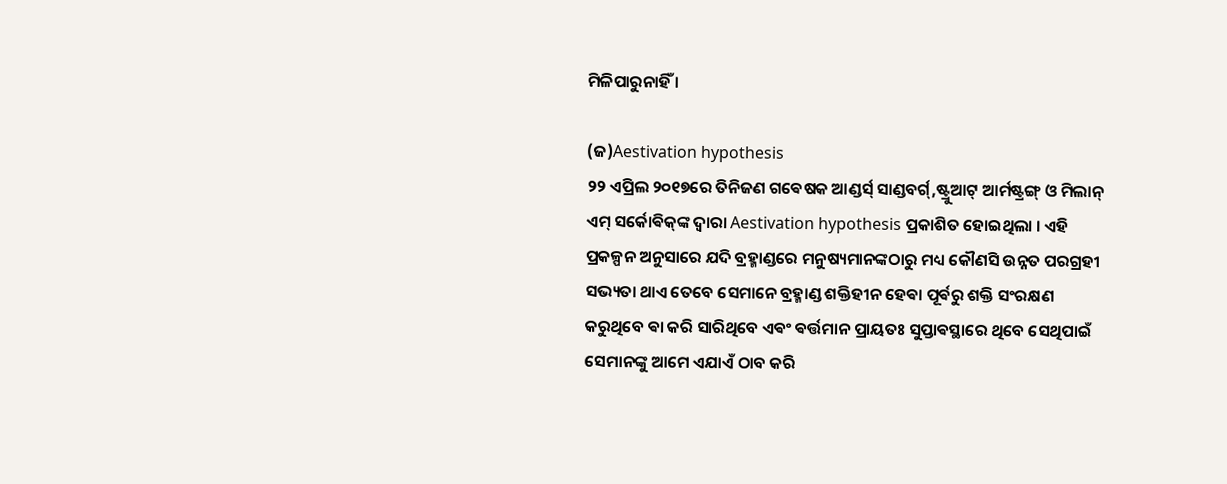ମିଳିପାରୁନାହିଁ ।

(ଜ)Aestivation hypothesis
୨୨ ଏପ୍ରିଲ ୨୦୧୭ରେ ତିନିଜଣ ଗଵେଷକ ଆଣ୍ଡର୍ସ୍ ସାଣ୍ଡବର୍ଗ୍,ଷ୍ଟ୍ରୁଆଟ୍ ଆର୍ମଷ୍ଟ୍ରଙ୍ଗ୍ ଓ ମିଲାନ୍ ଏମ୍ ସର୍କୋଵିକ୍‌ଙ୍କ ଦ୍ଵାରା Aestivation hypothesis ପ୍ରକାଶିତ ହୋଇଥିଲା । ଏହି ପ୍ରକଳ୍ପନ ଅନୁସାରେ ଯଦି ବ୍ରହ୍ମାଣ୍ଡରେ ମନୁଷ୍ୟମାନଙ୍କଠାରୁ ମଧ୍ୟ କୌଣସି ଉନ୍ନତ ପରଗ୍ରହୀ ସଭ୍ୟତା ଥାଏ ତେବେ ସେମାନେ ବ୍ରହ୍ମାଣ୍ଡ ଶକ୍ତିହୀନ ହେଵା ପୂର୍ଵରୁ ଶକ୍ତି ସଂରକ୍ଷଣ କରୁଥିବେ ଵା କରି ସାରିଥିବେ ଏଵଂ ଵର୍ତ୍ତମାନ ପ୍ରାୟତଃ ସୁପ୍ତାଵସ୍ଥାରେ ଥିବେ ସେଥିପାଇଁ ସେମାନଙ୍କୁ ଆମେ ଏଯାଏଁ ଠାବ କରି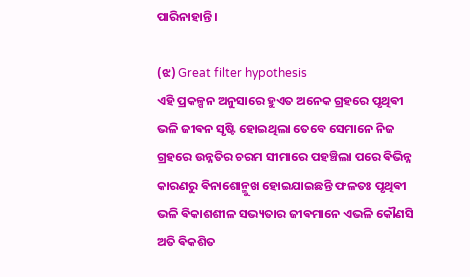ପାରିନାହାନ୍ତି ।

(ଝ) Great filter hypothesis
ଏହି ପ୍ରକଳ୍ପନ ଅନୁସାରେ ହୁଏତ ଅନେକ ଗ୍ରହରେ ପୃଥିଵୀ ଭଳି ଜୀଵନ ସୃଷ୍ଟି ହୋଇଥିଲା ତେବେ ସେମାନେ ନିଜ ଗ୍ରହରେ ଉନ୍ନତିର ଚରମ ସୀମାରେ ପହଞ୍ଚିଲା ପରେ ଵିଭିନ୍ନ କାରଣରୁ ଵିନାଶୋନ୍ମୁଖ ହୋଇଯାଇଛନ୍ତି ଫଳତଃ ପୃଥିଵୀ ଭଳି ଵିକାଶଶୀଳ ସଭ୍ୟତାର ଜୀଵମାନେ ଏଭଳି କୌଣସି ଅତି ଵିକଶିତ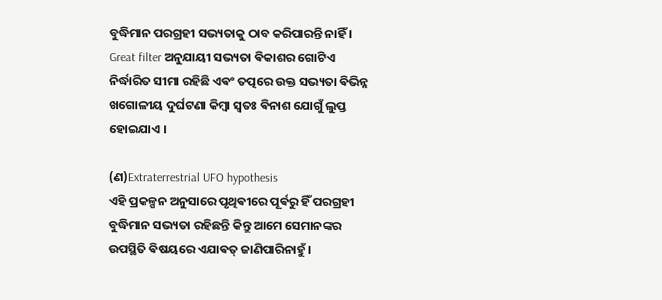ବୁଦ୍ଧିମାନ ପରଗ୍ରହୀ ସଭ୍ୟତାକୁ ଠାବ କରିପାରନ୍ତି ନାହିଁ । Great filter ଅନୁଯାୟୀ ସଭ୍ୟତା ଵିକାଶର ଗୋଟିଏ ନିର୍ଦ୍ଧାରିତ ସୀମା ରହିଛି ଏଵଂ ତତ୍ପରେ ଉକ୍ତ ସଭ୍ୟତା ଵିଭିନ୍ନ ଖଗୋଳୀୟ ଦୁର୍ଘଟଣା କିମ୍ବା ସ୍ଵତଃ ଵିନାଶ ଯୋଗୁଁ ଲୁପ୍ତ ହୋଇଯାଏ ।

(ଣ)Extraterrestrial UFO hypothesis
ଏହି ପ୍ରକଳ୍ପନ ଅନୁସାରେ ପୃଥିଵୀରେ ପୂର୍ଵରୁ ହିଁ ପରଗ୍ରହୀ ବୁଦ୍ଧିମାନ ସଭ୍ୟତା ରହିଛନ୍ତି କିନ୍ତୁ ଆମେ ସେମାନଙ୍କର ଉପସ୍ଥିତି ଵିଷୟରେ ଏଯାଵତ୍ ଜାଣିପାରିନାହୁଁ ।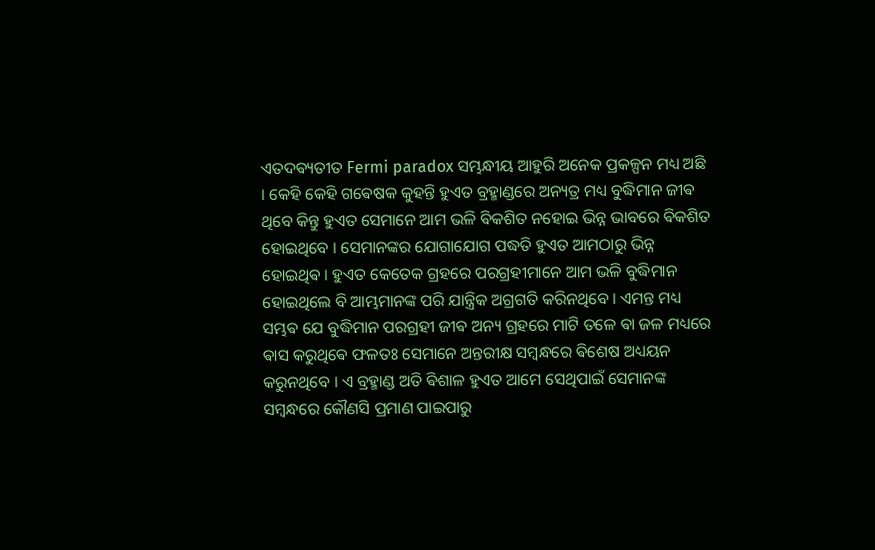ଏତଦଵ୍ୟତୀତ Fermi paradox ସମ୍ଭନ୍ଧୀୟ ଆହୁରି ଅନେକ ପ୍ରକଳ୍ପନ ମଧ୍ୟ ଅଛି ।‌ କେହି କେହି ଗଵେଷକ କୁହନ୍ତି ହୁଏତ ବ୍ରହ୍ମାଣ୍ଡରେ ଅନ୍ୟତ୍ର ମଧ୍ୟ ବୁଦ୍ଧିମାନ ଜୀଵ ଥିବେ କିନ୍ତୁ ହୁଏତ ସେମାନେ ଆମ ଭଳି ଵିକଶିତ ନହୋଇ ଭିନ୍ନ ଭାବରେ ଵିକଶିତ ହୋଇଥିବେ । ସେମାନଙ୍କର ଯୋଗାଯୋଗ ପଦ୍ଧତି ହୁଏତ ଆମଠାରୁ ଭିନ୍ନ ହୋଇଥିଵ । ହୁଏତ କେତେକ ଗ୍ରହରେ ପରଗ୍ରହୀମାନେ ଆମ ଭଳି ବୁଦ୍ଧିମାନ ହୋଇଥିଲେ ବି ଆମ୍ଭମାନଙ୍କ ପରି ଯାନ୍ତ୍ରିକ ଅଗ୍ରଗତି କରିନଥିବେ । ଏମନ୍ତ ମଧ୍ୟ ସମ୍ଭଵ ଯେ ବୁଦ୍ଧିମାନ ପରଗ୍ରହୀ ଜୀଵ ଅନ୍ୟ ଗ୍ରହରେ ମାଟି ତଳେ ଵା ଜଳ ମଧ୍ୟରେ ଵାସ କରୁଥିଵେ ଫଳତଃ ସେମାନେ ଅନ୍ତରୀକ୍ଷ ସମ୍ବନ୍ଧରେ ଵିଶେଷ ଅଧ୍ୟୟନ କରୁନଥିବେ । ଏ ବ୍ରହ୍ମାଣ୍ଡ ଅତି ଵିଶାଳ ହୁଏତ ଆମେ ସେଥିପାଇଁ ସେମାନଙ୍କ ସମ୍ବନ୍ଧରେ କୌଣସି ପ୍ରମାଣ ପାଇପାରୁ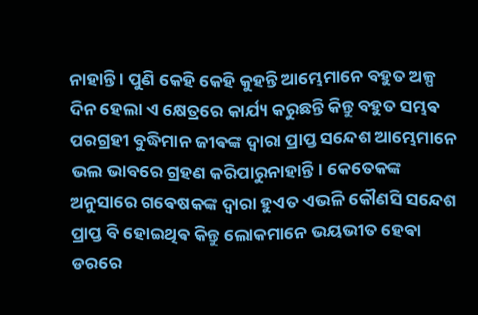ନାହାନ୍ତି । ପୁଣି କେହି କେହି କୁହନ୍ତି ଆମ୍ଭେମାନେ ବହୁତ ଅଳ୍ପ ଦିନ ହେଲା ଏ କ୍ଷେତ୍ରରେ କାର୍ଯ୍ୟ କରୁଛନ୍ତି କିନ୍ତୁ ବହୁତ ସମ୍ଭଵ ପରଗ୍ରହୀ ବୁଦ୍ଧିମାନ ଜୀଵଙ୍କ ଦ୍ଵାରା ପ୍ରାପ୍ତ ସନ୍ଦେଶ ଆମ୍ଭେମାନେ ଭଲ ଭାବରେ ଗ୍ରହଣ କରିପାରୁନାହାନ୍ତି। କେତେକଙ୍କ ଅନୁସାରେ ଗଵେଷକଙ୍କ ଦ୍ଵାରା ହୁଏତ ଏଭଳି କୌଣସି ସନ୍ଦେଶ ପ୍ରାପ୍ତ ବି ହୋଇଥିଵ କିନ୍ତୁ ଲୋକମାନେ ଭୟଭୀତ ହେଵା ଡରରେ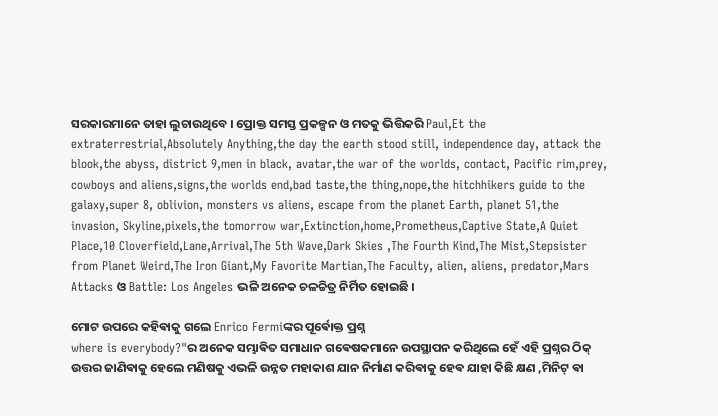ସରକାରମାନେ ତାହା ଲୁଚାଉଥିବେ । ପ୍ରୋକ୍ତ ସମସ୍ତ ପ୍ରକଳ୍ପନ ଓ ମତକୁ ଭିତ୍ତିକରି Paul,Et the extraterrestrial,Absolutely Anything,the day the earth stood still, independence day, attack the blook,the abyss, district 9,men in black, avatar,the war of the worlds, contact, Pacific rim,prey, cowboys and aliens,signs,the worlds end,bad taste,the thing,nope,the hitchhikers guide to the galaxy,super 8, oblivion, monsters vs aliens, escape from the planet Earth, planet 51,the invasion, Skyline,pixels,the tomorrow war,Extinction,home,Prometheus,Captive State,A Quiet Place,10 Cloverfield,Lane,Arrival,The 5th Wave,Dark Skies ,The Fourth Kind,The Mist,Stepsister from Planet Weird,The Iron Giant,My Favorite Martian,The Faculty, alien, aliens, predator,Mars Attacks ଓ Battle: Los Angeles ଭଳି ଅନେକ ଚଳଚ୍ଚିତ୍ର ନିର୍ମିତ ହୋଇଛି ‌।

ମୋଟ ଉପରେ କହିଵାକୁ ଗଲେ Enrico Fermiଙ୍କର ପୂର୍ଵୋକ୍ତ ପ୍ରଶ୍ନ
where is everybody?"ର ଅନେକ ସମ୍ଭାଵିତ ସମାଧାନ ଗଵେଷକମାନେ ଉପସ୍ଥାପନ କରିଥିଲେ ହେଁ ଏହି ପ୍ରଶ୍ନର ଠିକ୍ ଉତ୍ତର ଜାଣିଵାକୁ ହେଲେ ମଣିଷକୁ ଏଭଳି ଉନ୍ନତ ମହାକାଶ ଯାନ ନିର୍ମାଣ କରିଵାକୁ ହେଵ ଯାହା କିଛି କ୍ଷଣ ,ମିନିଟ୍ ଵା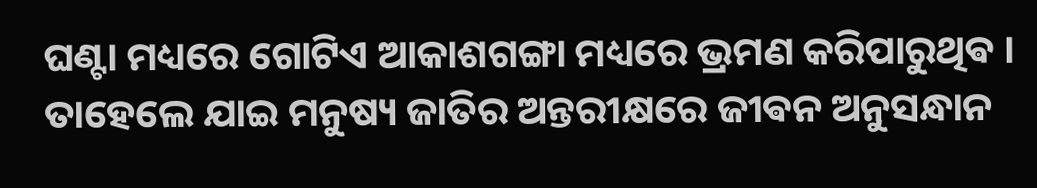ଘଣ୍ଟା ମଧ୍ୟରେ ଗୋଟିଏ ଆକାଶଗଙ୍ଗା ମଧ୍ୟରେ ଭ୍ରମଣ କରିପାରୁଥିଵ । ତାହେଲେ ଯାଇ ମନୁଷ୍ୟ ଜାତିର ଅନ୍ତରୀକ୍ଷରେ ଜୀଵନ ଅନୁସନ୍ଧାନ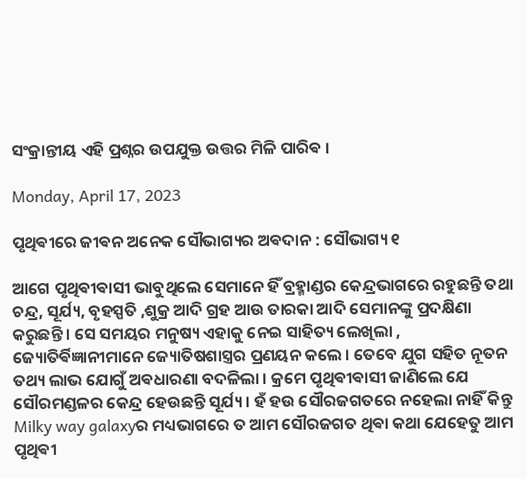ସଂକ୍ରାନ୍ତୀୟ ଏହି ପ୍ରଶ୍ନର ଉପଯୁକ୍ତ ଉତ୍ତର ମିଳି ପାରିଵ ।

Monday, April 17, 2023

ପୃଥିଵୀରେ ଜୀଵନ ଅନେକ ସୌଭାଗ୍ୟର ଅଵଦାନ : ସୌଭାଗ୍ୟ ୧

ଆଗେ ପୃଥିଵୀଵାସୀ ଭାବୁଥିଲେ ସେମାନେ ହିଁ ବ୍ରହ୍ମାଣ୍ଡର କେନ୍ଦ୍ରଭାଗରେ ରହୁଛନ୍ତି ତଥା ଚନ୍ଦ୍ର, ସୂର୍ଯ୍ୟ, ବୃହସ୍ପତି ,ଶୁକ୍ର ଆଦି ଗ୍ରହ ଆଉ ତାରକା ଆଦି ସେମାନଙ୍କୁ ପ୍ରଦକ୍ଷିଣା କରୁଛନ୍ତି । ସେ ସମୟର ମନୁଷ୍ୟ ଏହାକୁ ନେଇ ସାହିତ୍ୟ ଲେଖିଲା , ଜ୍ୟୋତିର୍ଵିଜ୍ଞାନୀମାନେ ଜ୍ୟୋତିଷଶାସ୍ତ୍ରର ପ୍ରଣୟନ କଲେ । ତେବେ ଯୁଗ ସହିତ ନୂତନ ତଥ୍ୟ ଲାଭ ଯୋଗୁଁ ଅଵଧାରଣା ବଦଳିଲା । କ୍ରମେ ପୃଥିଵୀଵାସୀ ଜାଣିଲେ ଯେ ସୌରମଣ୍ଡଳର କେନ୍ଦ୍ର ହେଉଛନ୍ତି ସୂର୍ଯ୍ୟ । ହଁ ହଉ ସୌରଜଗତରେ ନହେଲା ନାହିଁ କିନ୍ତୁ Milky way galaxyର ମଧ୍ୟଭାଗରେ ତ ଆମ ସୌରଜଗତ ଥିଵା କଥା ଯେହେତୁ ଆମ ପୃଥିଵୀ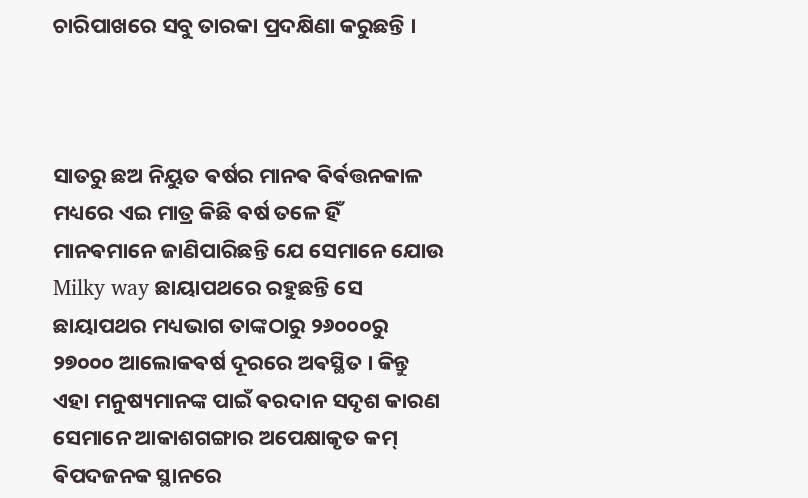ଚାରିପାଖରେ ସବୁ ତାରକା ପ୍ରଦକ୍ଷିଣା କରୁଛନ୍ତି ।



ସାତରୁ ଛଅ ନିୟୁତ ଵର୍ଷର ମାନଵ ଵିର୍ଵତ୍ତନକାଳ ମଧ୍ୟରେ ଏଇ ମାତ୍ର କିଛି ଵର୍ଷ ତଳେ ହିଁ ମାନଵମାନେ ଜାଣିପାରିଛନ୍ତି ଯେ ସେମାନେ ଯୋଉ Milky way ଛାୟାପଥରେ ରହୁଛନ୍ତି ସେ ଛାୟାପଥର ମଧ୍ୟଭାଗ ତାଙ୍କଠାରୁ ୨୬୦୦୦ରୁ ୨୭୦୦୦ ଆଲୋକଵର୍ଷ ଦୂରରେ ଅଵସ୍ଥିତ । କିନ୍ତୁ ଏହା ମନୁଷ୍ୟମାନଙ୍କ ପାଇଁ ଵରଦାନ ସଦୃଶ କାରଣ ସେମାନେ ଆକାଶଗଙ୍ଗାର ଅପେକ୍ଷାକୃତ କମ୍ ଵିପଦଜନକ ସ୍ଥାନରେ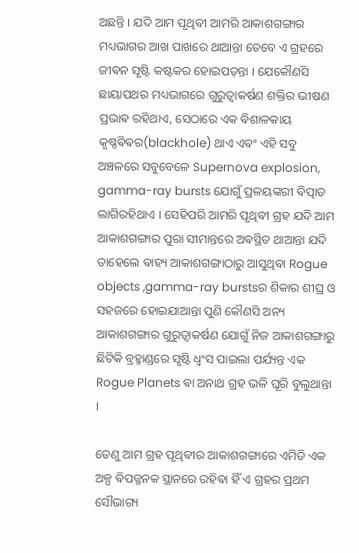ଅଛନ୍ତି । ଯଦି ଆମ ପୃଥିଵୀ ଆମରି ଆକାଶଗଙ୍ଗାର ମଧ୍ୟଭାଗର ଆଖ ପାଖରେ ଥାଆନ୍ତା ତେବେ ଏ ଗ୍ରହରେ ଜୀଵନ ସୃଷ୍ଟି କଷ୍ଟକର ହୋଇପଡ଼ନ୍ତା । ଯେକୌଣସି ଛାୟାପଥର ମଧ୍ୟଭାଗରେ ଗୁରୁତ୍ବାକର୍ଷଣ ଶକ୍ତିର ଭୀଷଣ ପ୍ରଭାଵ ରହିଥାଏ, ସେଠାରେ ଏକ ଵିଶାଳକାୟ କୃଷ୍ଣଵିଵର(blackhole) ଥାଏ ଏଵଂ ଏହି ସବୁ ଅଞ୍ଚଳରେ ସବୁବେଳେ Supernova explosion, gamma-ray bursts ଯୋଗୁଁ ପ୍ରଳୟଙ୍କରୀ ଵିତ୍ପାତ ଲାଗିରହିଥାଏ । ସେହିପରି ଆମରି ପୃଥିଵୀ ଗ୍ରହ ଯଦି ଆମ ଆକାଶଗଙ୍ଗାର ପୁରା ସୀମାନ୍ତରେ ଅଵସ୍ଥିତ ଥାଆନ୍ତା ଯଦି ତାହେଲେ ଵାହ୍ୟ ଆକାଶଗଙ୍ଗାଠାରୁ ଆସୁଥିଵା Rogue objects ,gamma-ray burstsର ଶିକାର ଶୀଘ୍ର ଓ ସହଜରେ ହୋଇଯାଆନ୍ତା ପୁଣି କୌଣସି ଅନ୍ୟ ଆକାଶଗଙ୍ଗାର ଗୁରୁତ୍ବାକର୍ଷଣ ଯୋଗୁଁ ନିଜ ଆକାଶଗଙ୍ଗାରୁ ଛିଟିକି ବ୍ରହ୍ମାଣ୍ଡରେ ସୃଷ୍ଟି ଧ୍ଵଂସ ପାଇଲା ପର୍ଯ୍ୟନ୍ତ ଏକ Rogue Planets ଵା ଅନାଥ ଗ୍ରହ ଭଳି ଘୂରି ବୁଲୁଥାନ୍ତା ।

ତେଣୁ ଆମ ଗ୍ରହ ପୃଥିଵୀର ଆକାଶଗଙ୍ଗାରେ ଏମିତି ଏକ ଅଳ୍ପ ଵିପଜ୍ଜନକ ସ୍ଥାନରେ ରହିଵା ହିଁ ଏ ଗ୍ରହର ପ୍ରଥମ ସୌଭାଗ୍ୟ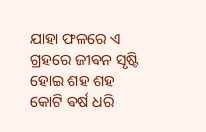ଯାହା ଫଳରେ ଏ ଗ୍ରହରେ ଜୀଵନ ସୃଷ୍ଟି ହୋଇ ଶହ ଶହ କୋଟି ଵର୍ଷ ଧରି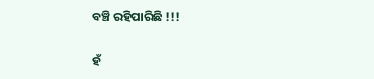ବଞ୍ଚି ରହିପାରିଛି !!!

ହଁ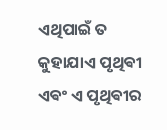ଏଥିପାଇଁ ତ କୁହାଯାଏ ପୃଥିଵୀ ଏଵଂ ଏ ପୃଥିଵୀର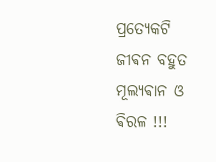ପ୍ରତ୍ୟେକଟି ଜୀଵନ ବହୁତ ମୂଲ୍ୟଵାନ ଓ ଵିରଳ !!!